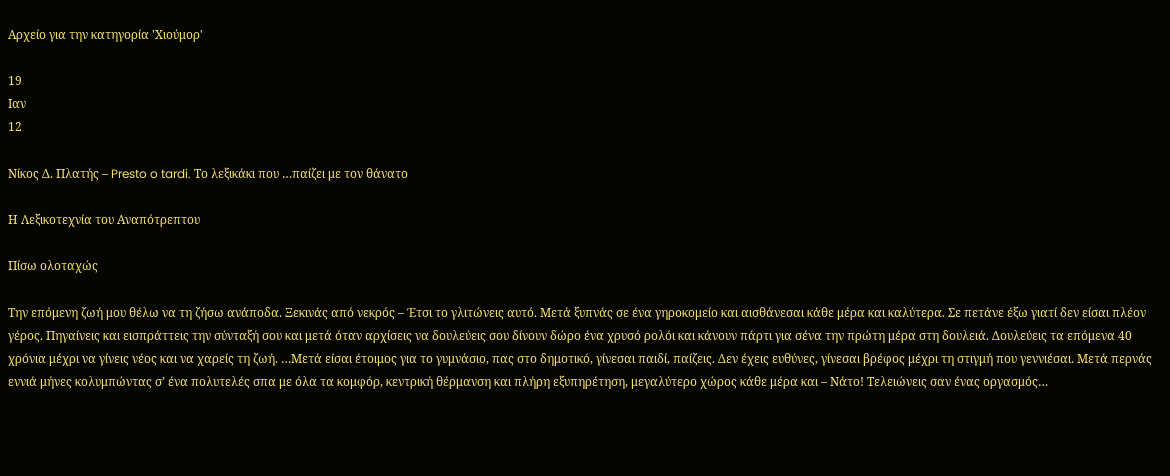Αρχείο για την κατηγορία 'Χιούμορ'

19
Ιαν
12

Νίκος Δ. Πλατής – Presto o tardi. Το λεξικάκι που …παίζει με τον θάνατο

Η Λεξικοτεχνία του Αναπότρεπτου

Πίσω ολοταχώς

Την επόμενη ζωή μου θέλω να τη ζήσω ανάποδα. Ξεκινάς από νεκρός – Έτσι το γλιτώνεις αυτό. Μετά ξυπνάς σε ένα γηροκομείο και αισθάνεσαι κάθε μέρα και καλύτερα. Σε πετάνε έξω γιατί δεν είσαι πλέον γέρος. Πηγαίνεις και εισπράττεις την σύνταξή σου και μετά όταν αρχίσεις να δουλεύεις σου δίνουν δώρο ένα χρυσό ρολόι και κάνουν πάρτι για σένα την πρώτη μέρα στη δουλειά. Δουλεύεις τα επόμενα 40 χρόνια μέχρι να γίνεις νέος και να χαρείς τη ζωή. …Μετά είσαι έτοιμος για το γυμνάσιο, πας στο δημοτικό, γίνεσαι παιδί, παίζεις. Δεν έχεις ευθύνες, γίνεσαι βρέφος μέχρι τη στιγμή που γεννιέσαι. Μετά περνάς εννιά μήνες κολυμπώντας σ’ ένα πολυτελές σπα με όλα τα κομφόρ, κεντρική θέρμανση και πλήρη εξυπηρέτηση, μεγαλύτερο χώρος κάθε μέρα και – Νάτο! Τελειώνεις σαν ένας οργασμός…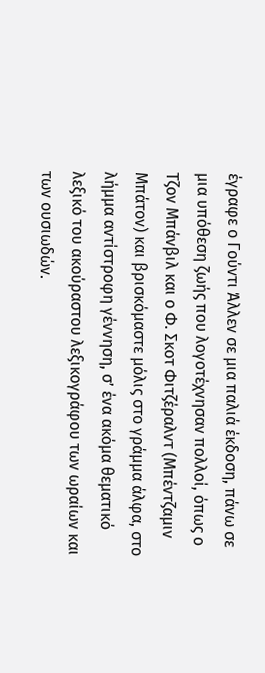έγραφε ο Γούντι Άλλεν σε μια παλιά έκδοση, πάνω σε μια υπόθεση ζωής που λογοτέχνησαν πολλοί, όπως ο Τζον Μπάνβιλ και ο Φ. Σκοτ Φιτζέραλντ (Μπέντζαμιν Μπάτον) και βρισκόμαστε μόλις στο γράμμα άλφα, στο λήμμα αντίστροφη γέννηση, σ’ ένα ακόμα θεματικό λεξικό του ακούραστου λεξικογράφου των ωραίων και των ουσιωδών.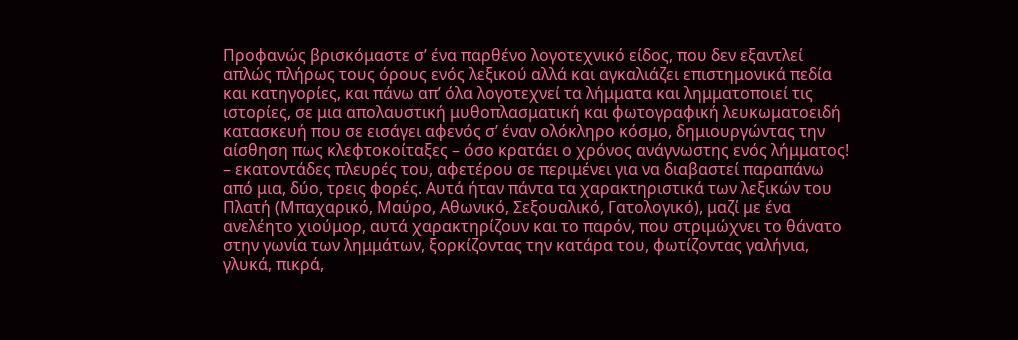Προφανώς βρισκόμαστε σ’ ένα παρθένο λογοτεχνικό είδος, που δεν εξαντλεί απλώς πλήρως τους όρους ενός λεξικού αλλά και αγκαλιάζει επιστημονικά πεδία και κατηγορίες, και πάνω απ’ όλα λογοτεχνεί τα λήμματα και λημματοποιεί τις ιστορίες, σε μια απολαυστική μυθοπλασματική και φωτογραφική λευκωματοειδή κατασκευή που σε εισάγει αφενός σ’ έναν ολόκληρο κόσμο, δημιουργώντας την αίσθηση πως κλεφτοκοίταξες – όσο κρατάει ο χρόνος ανάγνωστης ενός λήμματος! – εκατοντάδες πλευρές του, αφετέρου σε περιμένει για να διαβαστεί παραπάνω από μια, δύο, τρεις φορές. Αυτά ήταν πάντα τα χαρακτηριστικά των λεξικών του Πλατή (Μπαχαρικό, Μαύρο, Αθωνικό, Σεξουαλικό, Γατολογικό), μαζί με ένα ανελέητο χιούμορ, αυτά χαρακτηρίζουν και το παρόν, που στριμώχνει το θάνατο στην γωνία των λημμάτων, ξορκίζοντας την κατάρα του, φωτίζοντας γαλήνια, γλυκά, πικρά,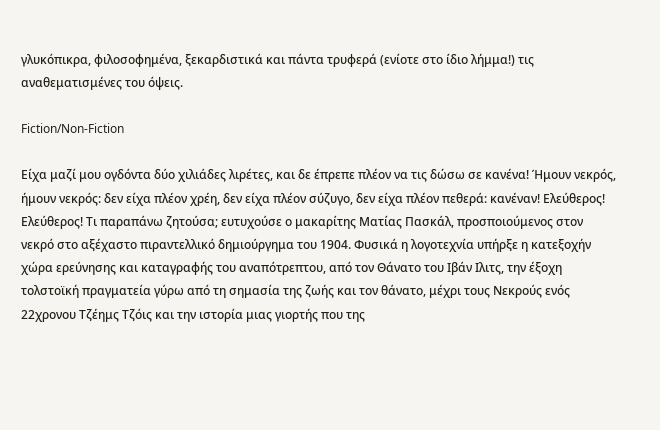γλυκόπικρα, φιλοσοφημένα, ξεκαρδιστικά και πάντα τρυφερά (ενίοτε στο ίδιο λήμμα!) τις αναθεματισμένες του όψεις.

Fiction/Non-Fiction

Είχα μαζί μου ογδόντα δύο χιλιάδες λιρέτες, και δε έπρεπε πλέον να τις δώσω σε κανένα! Ήμουν νεκρός, ήμουν νεκρός: δεν είχα πλέον χρέη, δεν είχα πλέον σύζυγο, δεν είχα πλέον πεθερά: κανέναν! Ελεύθερος! Ελεύθερος! Τι παραπάνω ζητούσα; ευτυχούσε ο μακαρίτης Ματίας Πασκάλ, προσποιούμενος στον νεκρό στο αξέχαστο πιραντελλικό δημιούργημα του 1904. Φυσικά η λογοτεχνία υπήρξε η κατεξοχήν χώρα ερεύνησης και καταγραφής του αναπότρεπτου, από τον Θάνατο του Ιβάν Ιλιτς, την έξοχη τολστοϊκή πραγματεία γύρω από τη σημασία της ζωής και τον θάνατο, μέχρι τους Νεκρούς ενός 22χρονου Τζέημς Τζόις και την ιστορία μιας γιορτής που της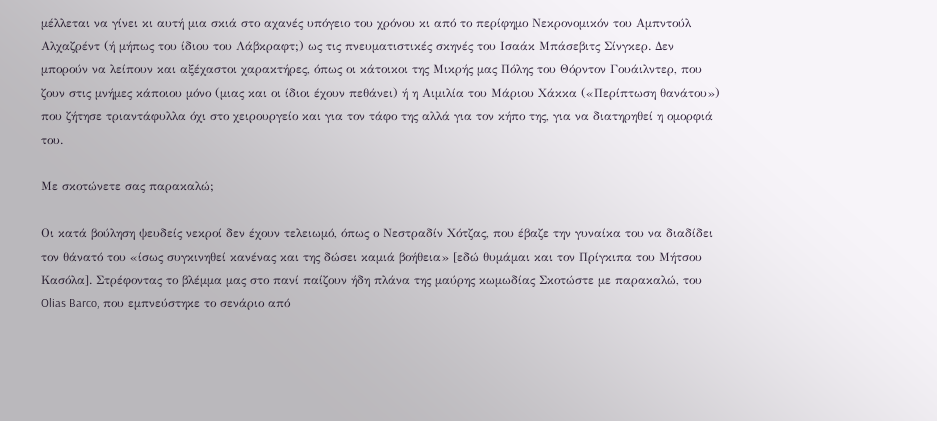μέλλεται να γίνει κι αυτή μια σκιά στο αχανές υπόγειο του χρόνου κι από το περίφημο Νεκρονομικόν του Αμπντούλ Αλχαζρέντ (ή μήπως του ίδιου του Λάβκραφτ;) ως τις πνευματιστικές σκηνές του Ισαάκ Μπάσεβιτς Σίνγκερ. Δεν μπορούν να λείπουν και αξέχαστοι χαρακτήρες, όπως οι κάτοικοι της Μικρής μας Πόλης του Θόρντον Γουάιλντερ, που ζουν στις μνήμες κάποιου μόνο (μιας και οι ίδιοι έχουν πεθάνει) ή η Αιμιλία του Μάριου Χάκκα («Περίπτωση θανάτου») που ζήτησε τριαντάφυλλα όχι στο χειρουργείο και για τον τάφο της αλλά για τον κήπο της, για να διατηρηθεί η ομορφιά του.

Με σκοτώνετε σας παρακαλώ;

Οι κατά βούληση ψευδείς νεκροί δεν έχουν τελειωμό, όπως ο Νεστραδίν Χότζας, που έβαζε την γυναίκα του να διαδίδει τον θάνατό του «ίσως συγκινηθεί κανένας και της δώσει καμιά βοήθεια» [εδώ θυμάμαι και τον Πρίγκιπα του Μήτσου Κασόλα]. Στρέφοντας το βλέμμα μας στο πανί παίζουν ήδη πλάνα της μαύρης κωμωδίας Σκοτώστε με παρακαλώ, του Olias Barco, που εμπνεύστηκε το σενάριο από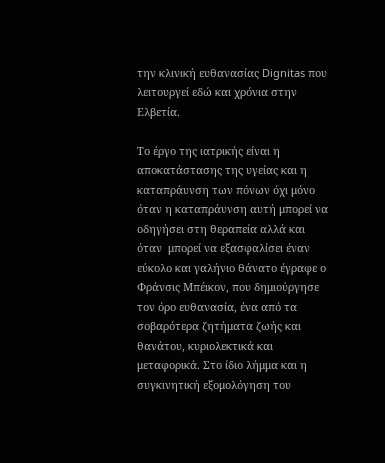την κλινική ευθανασίας Dignitas που λειτουργεί εδώ και χρόνια στην Ελβετία.

Το έργο της ιατρικής είναι η αποκατάστασης της υγείας και η καταπράυνση των πόνων όχι μόνο όταν η καταπράυνση αυτή μπορεί να οδηγήσει στη θεραπεία αλλά και όταν  μπορεί να εξασφαλίσει έναν εύκολο και γαλήνιο θάνατο έγραφε ο Φράνσις Μπέικον, που δημιούργησε τον όρο ευθανασία, ένα από τα σοβαρότερα ζητήματα ζωής και θανάτου, κυριολεκτικά και μεταφορικά. Στο ίδιο λήμμα και η συγκινητική εξομολόγηση του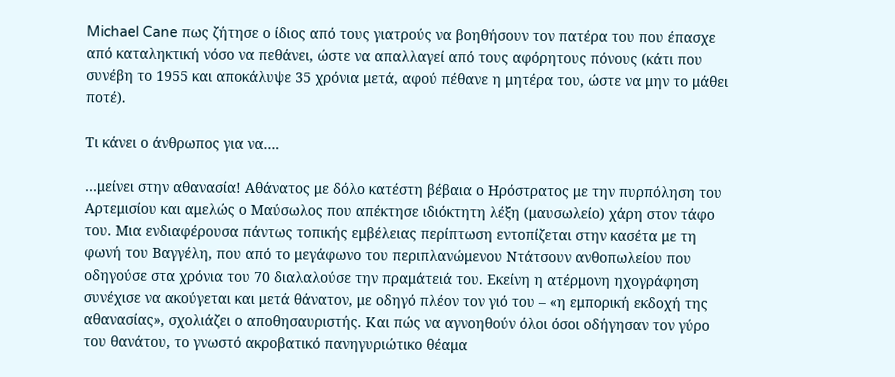Michael Cane πως ζήτησε ο ίδιος από τους γιατρούς να βοηθήσουν τον πατέρα του που έπασχε από καταληκτική νόσο να πεθάνει, ώστε να απαλλαγεί από τους αφόρητους πόνους (κάτι που συνέβη το 1955 και αποκάλυψε 35 χρόνια μετά, αφού πέθανε η μητέρα του, ώστε να μην το μάθει ποτέ).

Τι κάνει ο άνθρωπος για να….

…μείνει στην αθανασία! Αθάνατος με δόλο κατέστη βέβαια ο Ηρόστρατος με την πυρπόληση του Αρτεμισίου και αμελώς ο Μαύσωλος που απέκτησε ιδιόκτητη λέξη (μαυσωλείο) χάρη στον τάφο του. Μια ενδιαφέρουσα πάντως τοπικής εμβέλειας περίπτωση εντοπίζεται στην κασέτα με τη φωνή του Βαγγέλη, που από το μεγάφωνο του περιπλανώμενου Ντάτσουν ανθοπωλείου που οδηγούσε στα χρόνια του 70 διαλαλούσε την πραμάτειά του. Εκείνη η ατέρμονη ηχογράφηση συνέχισε να ακούγεται και μετά θάνατον, με οδηγό πλέον τον γιό του – «η εμπορική εκδοχή της αθανασίας», σχολιάζει ο αποθησαυριστής. Και πώς να αγνοηθούν όλοι όσοι οδήγησαν τον γύρο του θανάτου, το γνωστό ακροβατικό πανηγυριώτικο θέαμα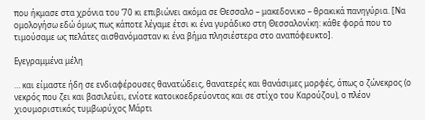που ήκμασε στα χρόνια του ’70 κι επιβιώνει ακόμα σε Θεσσαλο – μακεδονικο – θρακικά πανηγύρια. [Να ομολογήσω εδώ όμως πως κάποτε λέγαμε έτσι κι ένα γυράδικο στη Θεσσαλονίκη: κάθε φορά που το τιμούσαμε ως πελάτες αισθανόμασταν κι ένα βήμα πλησιέστερα στο αναπόφευκτο].

Εγεγραμμένα μέλη

… και είμαστε ήδη σε ενδιαφέρουσες θανατώδεις, θανατερές και θανάσιμες μορφές, όπως ο ζώνεκρος (ο νεκρός που ζει και βασιλεύει, ενίοτε κατοικοεδρεύοντας και σε στίχο του Καρούζου), ο πλέον χιουμοριστικός τυμβωρύχος Μάρτι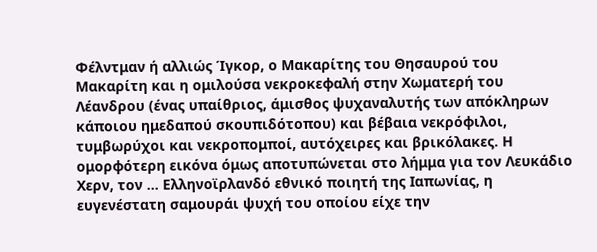Φέλντμαν ή αλλιώς Ίγκορ, ο Μακαρίτης του Θησαυρού του Μακαρίτη και η ομιλούσα νεκροκεφαλή στην Χωματερή του Λέανδρου (ένας υπαίθριος, άμισθος ψυχαναλυτής των απόκληρων κάποιου ημεδαπού σκουπιδότοπου) και βέβαια νεκρόφιλοι, τυμβωρύχοι και νεκροπομποί, αυτόχειρες και βρικόλακες. Η ομορφότερη εικόνα όμως αποτυπώνεται στο λήμμα για τον Λευκάδιο Χερν, τον … Ελληνοϊρλανδό εθνικό ποιητή της Ιαπωνίας, η ευγενέστατη σαμουράι ψυχή του οποίου είχε την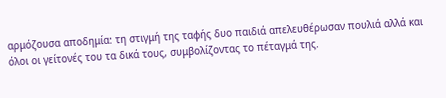αρμόζουσα αποδημία: τη στιγμή της ταφής δυο παιδιά απελευθέρωσαν πουλιά αλλά και όλοι οι γείτονές του τα δικά τους, συμβολίζοντας το πέταγμά της.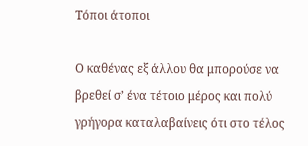Τόποι άτοποι

Ο καθένας εξ άλλου θα μπορούσε να βρεθεί σ’ ένα τέτοιο μέρος και πολύ γρήγορα καταλαβαίνεις ότι στο τέλος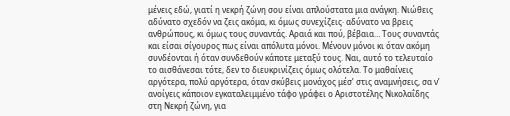μένεις εδώ, γιατί η νεκρή ζώνη σου είναι απλούστατα μια ανάγκη. Νιώθεις αδύνατο σχεδόν να ζεις ακόμα, κι όμως συνεχίζεις· αδύνατο να βρεις ανθρώπους, κι όμως τους συναντάς. Αραιά και πού, βέβαια… Τους συναντάς και είσαι σίγουρος πως είναι απόλυτα μόνοι. Μένουν μόνοι κι όταν ακόμη συνδέονται ή όταν συνδεθούν κάποτε μεταξύ τους. Ναι, αυτό το τελευταίο το αισθάνεσαι τότε, δεν το διευκρινίζεις όμως ολότελα. Το μαθαίνεις αργότερα, πολύ αργότερα, όταν σκύβεις μονάχος μέσ’ στις αναμνήσεις, σα ν’ ανοίγεις κάποιον εγκαταλειμμένο τάφο γράφει ο Αριστοτέλης Νικολαΐδης στη Νεκρή ζώνη, για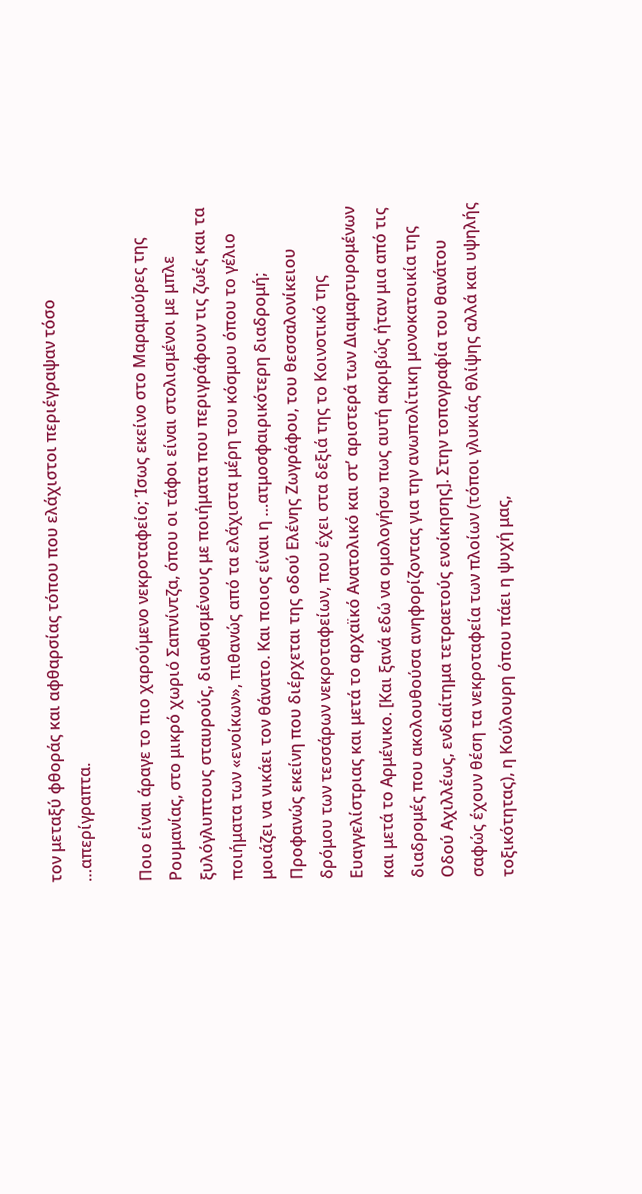τον μεταξύ φθοράς και αφθαρσίας τόπου που ελάχιστοι περιέγραψαν τόσο …απερίγραπτα.

Ποιο είναι άραγε το πιο χαρούμενο νεκροταφείο; Ίσως εκείνο στο Μαραμούρες της Ρουμανίας, στο μικρό χωριό Σαπνίντζα, όπου οι τάφοι είναι στολισμένοι με μπλε ξυλόγλυπτους σταυρούς, διανθισμένους με ποιήματα που περιγράφουν τις ζωές και τα ποιήματα των «ενοίκων», πιθανώς από τα ελάχιστα μέρη του κόσμου όπου το γέλιο μοιάζει να νικάει τον θάνατο. Και ποιος είναι η …ατμοσφαιρικότερη διαδρομή; Προφανώς εκείνη που διέρχεται της οδού Ελένης Ζωγράφου, του θεσσαλονίκειου δρόμου των τεσσάρων νεκροταφείων, που έχει στα δεξιά της το Κοινοτικό της Ευαγγελίστριας και μετά το αρχαϊκό Ανατολικό και στ’ αριστερά των Διαμαρτυρομένων και μετά το Αρμένικο. [Και ξανά εδώ να ομολογήσω πως αυτή ακριβώς ήταν μια από τις διαδρομές που ακολουθούσα ανηφορίζοντας για την ανωπολίτικη μονοκατοικία της Οδού Αχιλλέως, ενδιαίτημα τετραετούς ενοίκησης]. Στην τοπογραφία του θανάτου σαφώς έχουν θέση τα νεκροταφεία των πλοίων (τόποι γλυκιάς θλίψης αλλά και υψηλής τοξικότητας), η Κούλουρη όπου πάει η ψυχή μας,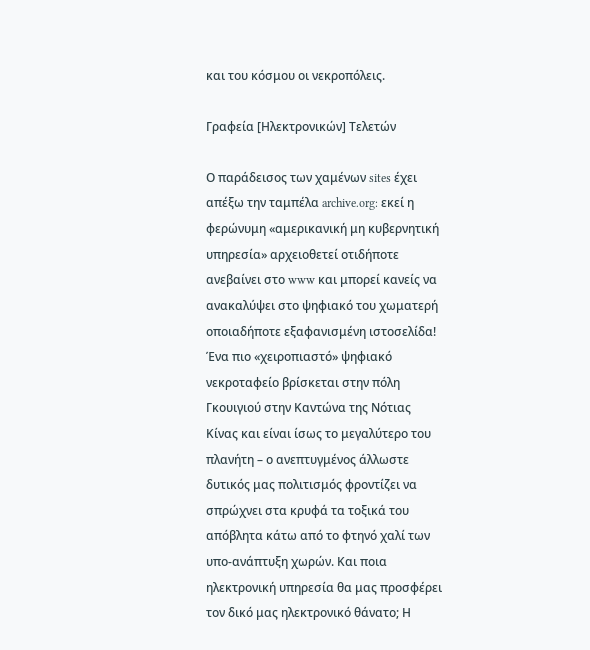και του κόσμου οι νεκροπόλεις.

Γραφεία [Ηλεκτρονικών] Τελετών

Ο παράδεισος των χαμένων sites έχει απέξω την ταμπέλα archive.org: εκεί η φερώνυμη «αμερικανική μη κυβερνητική υπηρεσία» αρχειοθετεί οτιδήποτε ανεβαίνει στο www και μπορεί κανείς να ανακαλύψει στο ψηφιακό του χωματερή οποιαδήποτε εξαφανισμένη ιστοσελίδα! Ένα πιο «χειροπιαστό» ψηφιακό νεκροταφείο βρίσκεται στην πόλη Γκουιγιού στην Καντώνα της Νότιας Κίνας και είναι ίσως το μεγαλύτερο του πλανήτη – ο ανεπτυγμένος άλλωστε δυτικός μας πολιτισμός φροντίζει να σπρώχνει στα κρυφά τα τοξικά του απόβλητα κάτω από το φτηνό χαλί των υπο-ανάπτυξη χωρών. Και ποια ηλεκτρονική υπηρεσία θα μας προσφέρει τον δικό μας ηλεκτρονικό θάνατο; Η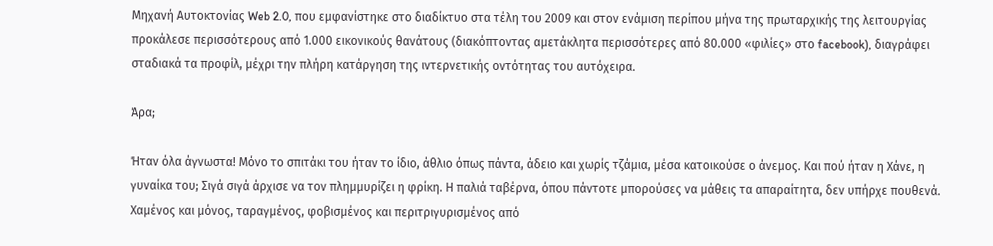Μηχανή Αυτοκτονίας Web 2.0, που εμφανίστηκε στο διαδίκτυο στα τέλη του 2009 και στον ενάμιση περίπου μήνα της πρωταρχικής της λειτουργίας προκάλεσε περισσότερους από 1.000 εικονικούς θανάτους (διακόπτοντας αμετάκλητα περισσότερες από 80.000 «φιλίες» στο facebook), διαγράφει σταδιακά τα προφίλ, μέχρι την πλήρη κατάργηση της ιντερνετικής οντότητας του αυτόχειρα.

Άρα;

Ήταν όλα άγνωστα! Μόνο το σπιτάκι του ήταν το ίδιο, άθλιο όπως πάντα, άδειο και χωρίς τζάμια, μέσα κατοικούσε ο άνεμος. Και πού ήταν η Χάνε, η γυναίκα του; Σιγά σιγά άρχισε να τον πλημμυρίζει η φρίκη. Η παλιά ταβέρνα, όπου πάντοτε μπορούσες να μάθεις τα απαραίτητα, δεν υπήρχε πουθενά. Χαμένος και μόνος, ταραγμένος, φοβισμένος και περιτριγυρισμένος από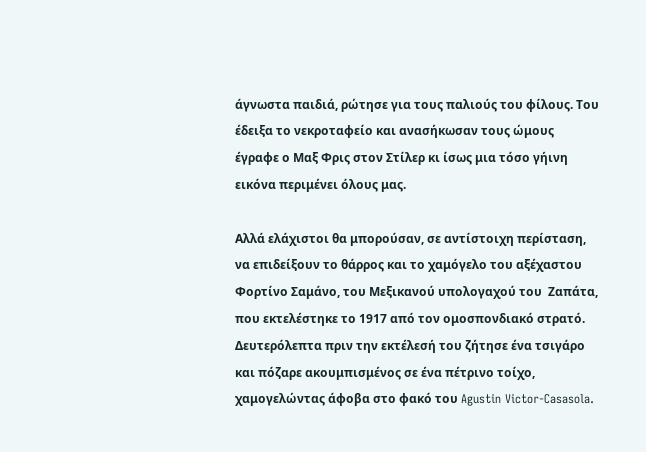άγνωστα παιδιά, ρώτησε για τους παλιούς του φίλους. Του έδειξα το νεκροταφείο και ανασήκωσαν τους ώμους έγραφε ο Μαξ Φρις στον Στίλερ κι ίσως μια τόσο γήινη εικόνα περιμένει όλους μας.

Αλλά ελάχιστοι θα μπορούσαν, σε αντίστοιχη περίσταση, να επιδείξουν το θάρρος και το χαμόγελο του αξέχαστου Φορτίνο Σαμάνο, του Μεξικανού υπολογαχού του  Ζαπάτα, που εκτελέστηκε το 1917 από τον ομοσπονδιακό στρατό. Δευτερόλεπτα πριν την εκτέλεσή του ζήτησε ένα τσιγάρο και πόζαρε ακουμπισμένος σε ένα πέτρινο τοίχο, χαμογελώντας άφοβα στο φακό του Agustin Victor-Casasola.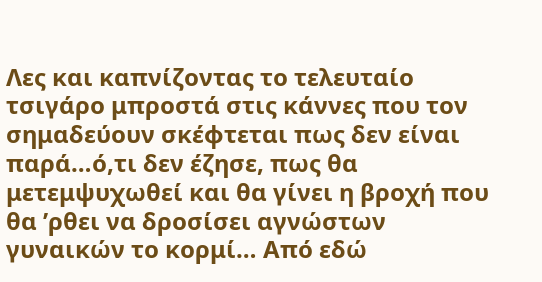Λες και καπνίζοντας το τελευταίο τσιγάρο μπροστά στις κάννες που τον σημαδεύουν σκέφτεται πως δεν είναι παρά…ό,τι δεν έζησε, πως θα μετεμψυχωθεί και θα γίνει η βροχή που θα ’ρθει να δροσίσει αγνώστων γυναικών το κορμί… Από εδώ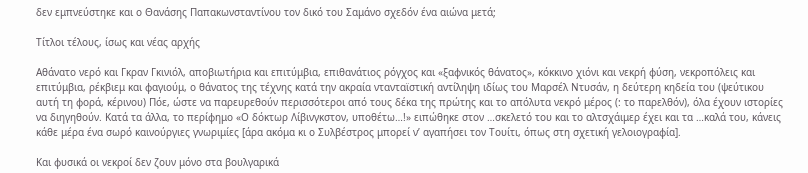δεν εμπνεύστηκε και ο Θανάσης Παπακωνσταντίνου τον δικό του Σαμάνο σχεδόν ένα αιώνα μετά;

Τίτλοι τέλους, ίσως και νέας αρχής

Αθάνατο νερό και Γκραν Γκινιόλ, αποβιωτήρια και επιτύμβια, επιθανάτιος ρόγχος και «ξαφνικός θάνατος», κόκκινο χιόνι και νεκρή φύση, νεκροπόλεις και επιτύμβια, ρέκβιεμ και φαγιούμ, ο θάνατος της τέχνης κατά την ακραία ντανταϊστική αντίληψη ιδίως του Μαρσέλ Ντυσάν, η δεύτερη κηδεία του (ψεύτικου αυτή τη φορά, κέρινου) Πόε, ώστε να παρευρεθούν περισσότεροι από τους δέκα της πρώτης και το απόλυτα νεκρό μέρος (: το παρελθόν), όλα έχουν ιστορίες να διηγηθούν. Κατά τα άλλα, το περίφημο «Ο δόκτωρ Λίβινγκστον, υποθέτω…!» ειπώθηκε στον …σκελετό του και το αλτσχάιμερ έχει και τα …καλά του, κάνεις κάθε μέρα ένα σωρό καινούργιες γνωριμίες [άρα ακόμα κι ο Συλβέστρος μπορεί ν’ αγαπήσει τον Τουίτι, όπως στη σχετική γελοιογραφία].

Και φυσικά οι νεκροί δεν ζουν μόνο στα βουλγαρικά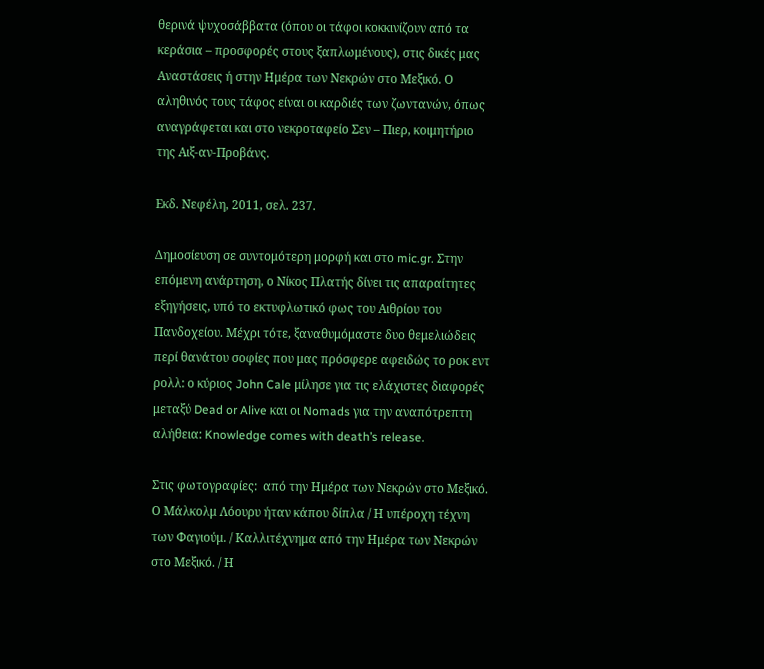θερινά ψυχοσάββατα (όπου οι τάφοι κοκκινίζουν από τα κεράσια – προσφορές στους ξαπλωμένους), στις δικές μας Αναστάσεις ή στην Ημέρα των Νεκρών στο Μεξικό. Ο αληθινός τους τάφος είναι οι καρδιές των ζωντανών, όπως αναγράφεται και στο νεκροταφείο Σεν – Πιερ, κοιμητήριο της Αιξ-αν-Προβάνς.

Εκδ. Νεφέλη, 2011, σελ. 237.

Δημοσίευση σε συντομότερη μορφή και στο mic.gr. Στην επόμενη ανάρτηση, ο Νίκος Πλατής δίνει τις απαραίτητες εξηγήσεις, υπό το εκτυφλωτικό φως του Αιθρίου του Πανδοχείου. Μέχρι τότε, ξαναθυμόμαστε δυο θεμελιώδεις περί θανάτου σοφίες που μας πρόσφερε αφειδώς το ροκ εντ ρολλ: ο κύριος John Cale μίλησε για τις ελάχιστες διαφορές μεταξύ Dead or Alive και οι Nomads για την αναπότρεπτη αλήθεια: Knowledge comes with death’s release.

Στις φωτογραφίες:  από την Ημέρα των Νεκρών στο Μεξικό. Ο Μάλκολμ Λόουρυ ήταν κάπου δίπλα / Η υπέροχη τέχνη των Φαγιούμ. / Καλλιτέχνημα από την Ημέρα των Νεκρών στο Μεξικό. / Η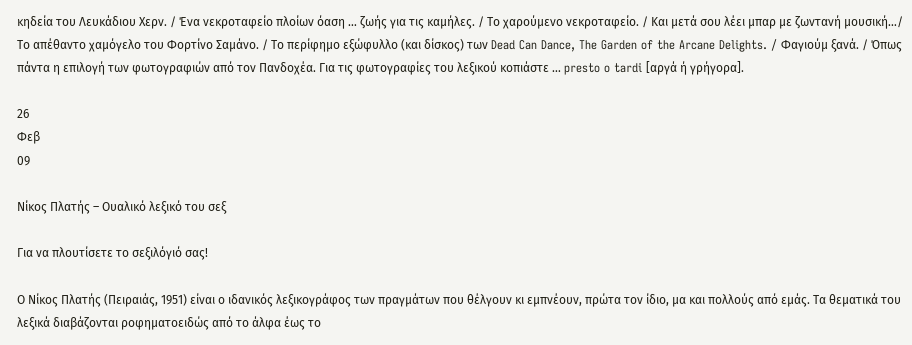κηδεία του Λευκάδιου Χερν. / Ένα νεκροταφείο πλοίων όαση … ζωής για τις καμήλες. / Το χαρούμενο νεκροταφείο. / Και μετά σου λέει μπαρ με ζωντανή μουσική…/ Το απέθαντο χαμόγελο του Φορτίνο Σαμάνο. / Το περίφημο εξώφυλλο (και δίσκος) των Dead Can Dance, The Garden of the Arcane Delights. / Φαγιούμ ξανά. / Όπως πάντα η επιλογή των φωτογραφιών από τον Πανδοχέα. Για τις φωτογραφίες του λεξικού κοπιάστε … presto o tardi [αργά ή γρήγορα].

26
Φεβ
09

Νίκος Πλατής – Ουαλικό λεξικό του σεξ

Για να πλουτίσετε το σεξιλόγιό σας!

Ο Νίκος Πλατής (Πειραιάς, 1951) είναι ο ιδανικός λεξικογράφος των πραγμάτων που θέλγουν κι εμπνέουν, πρώτα τον ίδιο, μα και πολλούς από εμάς. Τα θεματικά του λεξικά διαβάζονται ροφηματοειδώς από το άλφα έως το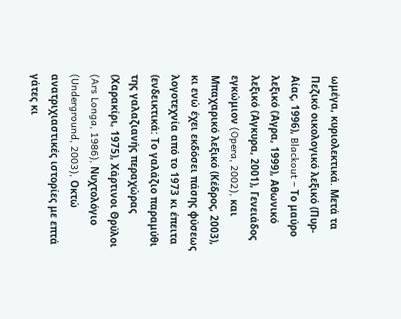ωμέγα, κυριολεκτικά. Μετά τα Πεζικό οικολογικό λεξικό (Πυρ-Αίας, 1996), Blackout – Το μαύρο λεξικό (Άγρα, 1999), Αθωνικό λεξικό (Άγκυρα, 2001), Γενειάδος εγκώμιον (Opera, 2002), και Μπαχαρικό λεξικό (Κέδρος, 2003), κι ενώ έχει εκδόσει πάσης φύσεως λογοτεχνία από το 1973 κι έπειτα (ενδεικτικά: Το γαλάζιο παραμύθι της γαλαζιανής περαχώρας (Χαρακίρι, 1975), Χάρτινοι Θρύλοι (Ars Longa, 1986), Νυχτολόγιο (Underground, 2003), Οκτώ ανατριχιαστικές ιστορίες με επτά γάτες κι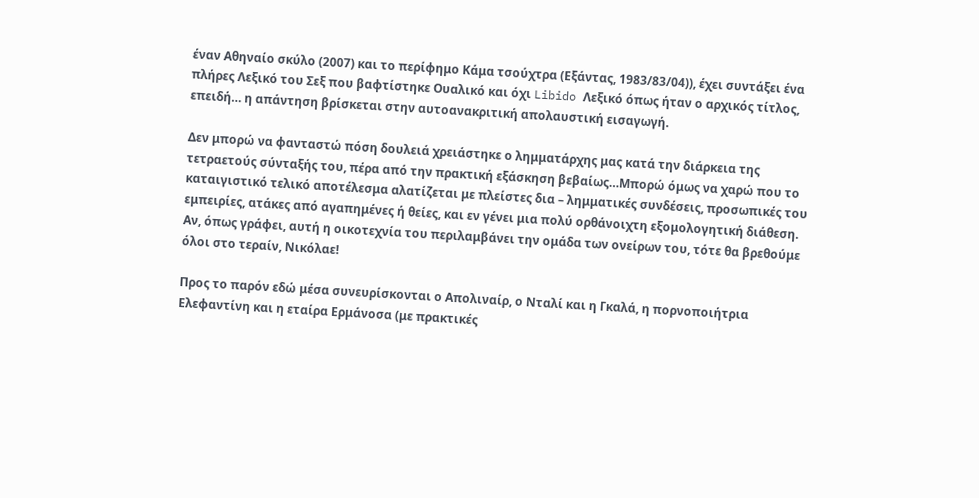έναν Αθηναίο σκύλο (2007) και το περίφημο Κάμα τσούχτρα (Εξάντας, 1983/83/04)), έχει συντάξει ένα πλήρες Λεξικό του Σεξ που βαφτίστηκε Ουαλικό και όχι Libido Λεξικό όπως ήταν ο αρχικός τίτλος, επειδή… η απάντηση βρίσκεται στην αυτοανακριτική απολαυστική εισαγωγή.

Δεν μπορώ να φανταστώ πόση δουλειά χρειάστηκε ο λημματάρχης μας κατά την διάρκεια της τετραετούς σύνταξής του, πέρα από την πρακτική εξάσκηση βεβαίως…Μπορώ όμως να χαρώ που το καταιγιστικό τελικό αποτέλεσμα αλατίζεται με πλείστες δια – λημματικές συνδέσεις, προσωπικές του εμπειρίες, ατάκες από αγαπημένες ή θείες, και εν γένει μια πολύ ορθάνοιχτη εξομολογητική διάθεση. Αν, όπως γράφει, αυτή η οικοτεχνία του περιλαμβάνει την ομάδα των ονείρων του, τότε θα βρεθούμε όλοι στο τεραίν, Νικόλαε!

Προς το παρόν εδώ μέσα συνευρίσκονται ο Απολιναίρ, ο Νταλί και η Γκαλά, η πορνοποιήτρια Ελεφαντίνη και η εταίρα Ερμάνοσα (με πρακτικές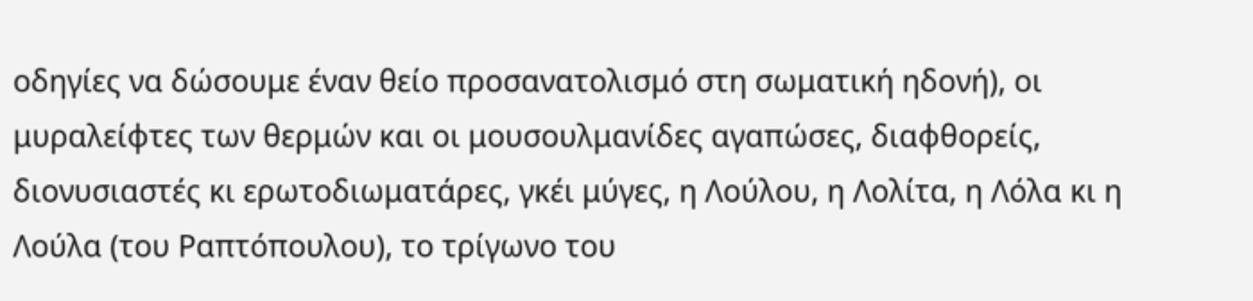οδηγίες να δώσουμε έναν θείο προσανατολισμό στη σωματική ηδονή), οι μυραλείφτες των θερμών και οι μουσουλμανίδες αγαπώσες, διαφθορείς, διονυσιαστές κι ερωτοδιωματάρες, γκέι μύγες, η Λούλου, η Λολίτα, η Λόλα κι η Λούλα (του Ραπτόπουλου), το τρίγωνο του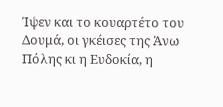Ίψεν και το κουαρτέτο του Δουμά, οι γκέισες της Άνω Πόλης κι η Ευδοκία, η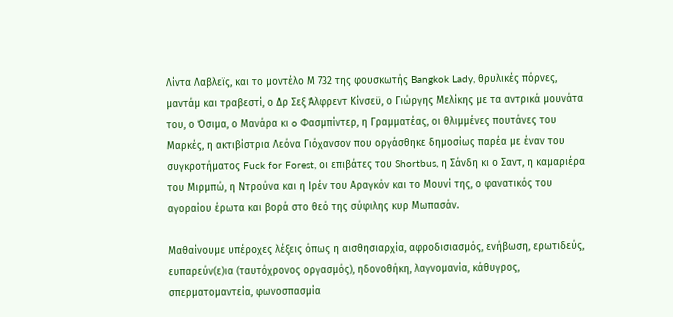Λίντα Λαβλεϊς, και το μοντέλο Μ 732 της φουσκωτής Bangkok Lady, θρυλικές πόρνες, μαντάμ και τραβεστί, ο Δρ Σεξ Άλφρεντ Κίνσεϋ, ο Γιώργης Μελίκης με τα αντρικά μουνάτα του, ο Όσιμα, ο Μανάρα κι o Φασμπίντερ, η Γραμματέας, οι θλιμμένες πουτάνες του Μαρκές, η ακτιβίστρια Λεόνα Γιόχανσον που οργάσθηκε δημοσίως παρέα με έναν του συγκροτήματος Fuck for Forest, οι επιβάτες του Shortbus, η Σάνδη κι ο Σαντ, η καμαριέρα του Μιρμπώ, η Ντρούνα και η Ιρέν του Αραγκόν και το Μουνί της, ο φανατικός του αγοραίου έρωτα και βορά στο θεό της σύφιλης κυρ Μωπασάν.

Μαθαίνουμε υπέροχες λέξεις όπως η αισθησιαρχία, αφροδισιασμός, ενήβωση, ερωτιδεύς, ευπαρεύν(ε)ια (ταυτόχρονος οργασμός), ηδονοθήκη, λαγνομανία, κάθυγρος, σπερματομαντεία, φωνοσπασμία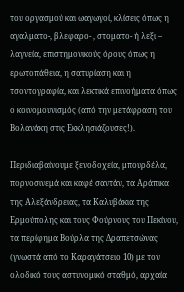του οργασμού και ωαγωγοί, κλίσεις όπως η αγαλματο-, βλεφαρο- , στοματο- ή λεξι – λαγνεία, επιστημονικούς όρους όπως η ερωτοπάθεια, η σατυρίαση και η τσοντογραφία, και λεκτικά επινοήματα όπως ο κοινομουνισμός (από την μετάφραση του Βολανάκη στις Εκκλησιάζουσες!).

Περιδιαβαίνουμε ξενοδοχεία, μπουρδέλα, πορνοσινεμά και καφέ σαντάν, τα Αράπικα της Αλεξάνδρειας, τα Καλυβάκια της Ερμούπολης και τους Φούρνους του Πεκίνου, τα περίφημα Βούρλα της Δραπετσώνας (γνωστά από το Καραγάτσειο 10) με τον ολοδικό τους αστυνομικό σταθμό, αρχαία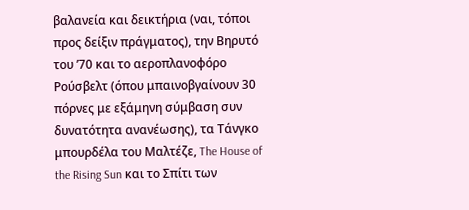βαλανεία και δεικτήρια (ναι, τόποι προς δείξιν πράγματος), την Βηρυτό του ’70 και το αεροπλανοφόρο Ρούσβελτ (όπου μπαινοβγαίνουν 30 πόρνες με εξάμηνη σύμβαση συν δυνατότητα ανανέωσης), τα Τάνγκο μπουρδέλα του Μαλτέζε, The House of the Rising Sun και το Σπίτι των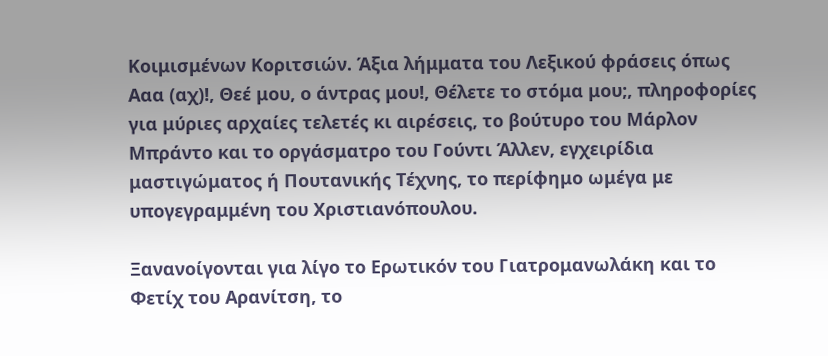Κοιμισμένων Κοριτσιών. Άξια λήμματα του Λεξικού φράσεις όπως Ααα (αχ)!, Θεέ μου, ο άντρας μου!, Θέλετε το στόμα μου;, πληροφορίες για μύριες αρχαίες τελετές κι αιρέσεις, το βούτυρο του Μάρλον Μπράντο και το οργάσματρο του Γούντι Άλλεν, εγχειρίδια μαστιγώματος ή Πουτανικής Τέχνης, το περίφημο ωμέγα με υπογεγραμμένη του Χριστιανόπουλου.

Ξανανοίγονται για λίγο το Ερωτικόν του Γιατρομανωλάκη και το Φετίχ του Αρανίτση, το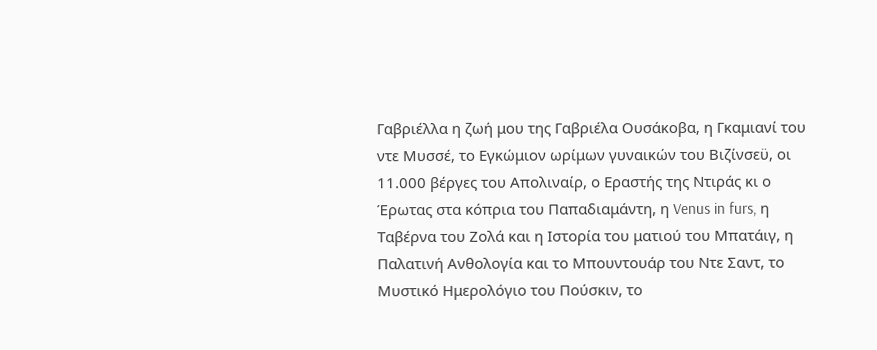Γαβριέλλα η ζωή μου της Γαβριέλα Ουσάκοβα, η Γκαμιανί του ντε Μυσσέ, το Εγκώμιον ωρίμων γυναικών του Βιζίνσεϋ, οι 11.000 βέργες του Απολιναίρ, ο Εραστής της Ντιράς κι ο Έρωτας στα κόπρια του Παπαδιαμάντη, η Venus in furs, η Ταβέρνα του Ζολά και η Ιστορία του ματιού του Μπατάιγ, η Παλατινή Ανθολογία και το Μπουντουάρ του Ντε Σαντ, το Μυστικό Ημερολόγιο του Πούσκιν, το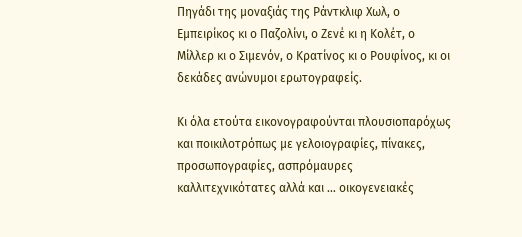Πηγάδι της μοναξιάς της Ράντκλιφ Χωλ, ο Εμπειρίκος κι ο Παζολίνι, ο Ζενέ κι η Κολέτ, ο Μίλλερ κι ο Σιμενόν, ο Κρατίνος κι ο Ρουφίνος, κι οι δεκάδες ανώνυμοι ερωτογραφείς.

Κι όλα ετούτα εικονογραφούνται πλουσιοπαρόχως και ποικιλοτρόπως με γελοιογραφίες, πίνακες, προσωπογραφίες, ασπρόμαυρες καλλιτεχνικότατες αλλά και … οικογενειακές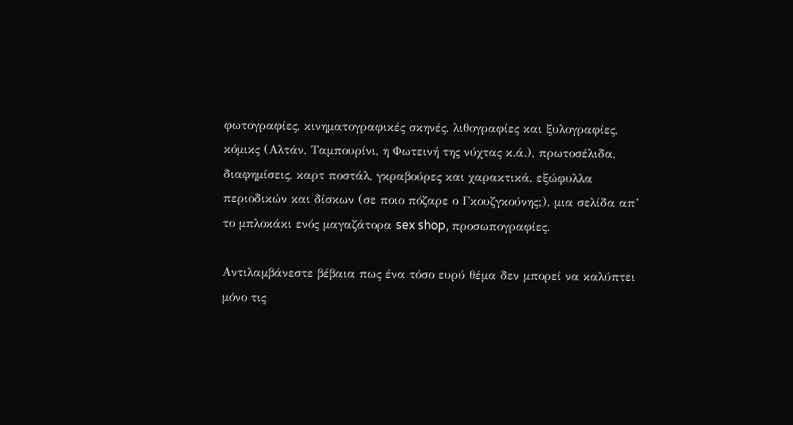φωτογραφίες, κινηματογραφικές σκηνές, λιθογραφίες και ξυλογραφίες, κόμικς (Αλτάν, Ταμπουρίνι, η Φωτεινή της νύχτας κ.ά.), πρωτοσέλιδα, διαφημίσεις, καρτ ποστάλ, γκραβούρες και χαρακτικά, εξώφυλλα περιοδικών και δίσκων (σε ποιο πόζαρε ο Γκουζγκούνης;), μια σελίδα απ’ το μπλοκάκι ενός μαγαζάτορα sex shop, προσωπογραφίες.

Αντιλαμβάνεστε βέβαια πως ένα τόσο ευρύ θέμα δεν μπορεί να καλύπτει μόνο τις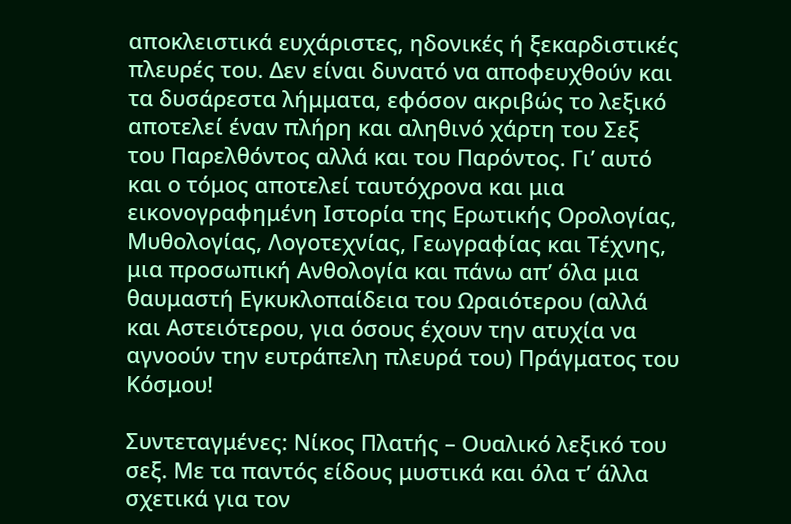αποκλειστικά ευχάριστες, ηδονικές ή ξεκαρδιστικές πλευρές του. Δεν είναι δυνατό να αποφευχθούν και τα δυσάρεστα λήμματα, εφόσον ακριβώς το λεξικό αποτελεί έναν πλήρη και αληθινό χάρτη του Σεξ του Παρελθόντος αλλά και του Παρόντος. Γι’ αυτό και ο τόμος αποτελεί ταυτόχρονα και μια εικονογραφημένη Ιστορία της Ερωτικής Ορολογίας, Μυθολογίας, Λογοτεχνίας, Γεωγραφίας και Τέχνης, μια προσωπική Ανθολογία και πάνω απ’ όλα μια θαυμαστή Εγκυκλοπαίδεια του Ωραιότερου (αλλά και Αστειότερου, για όσους έχουν την ατυχία να αγνοούν την ευτράπελη πλευρά του) Πράγματος του Κόσμου!

Συντεταγμένες: Νίκος Πλατής – Ουαλικό λεξικό του σεξ. Με τα παντός είδους μυστικά και όλα τ’ άλλα σχετικά για τον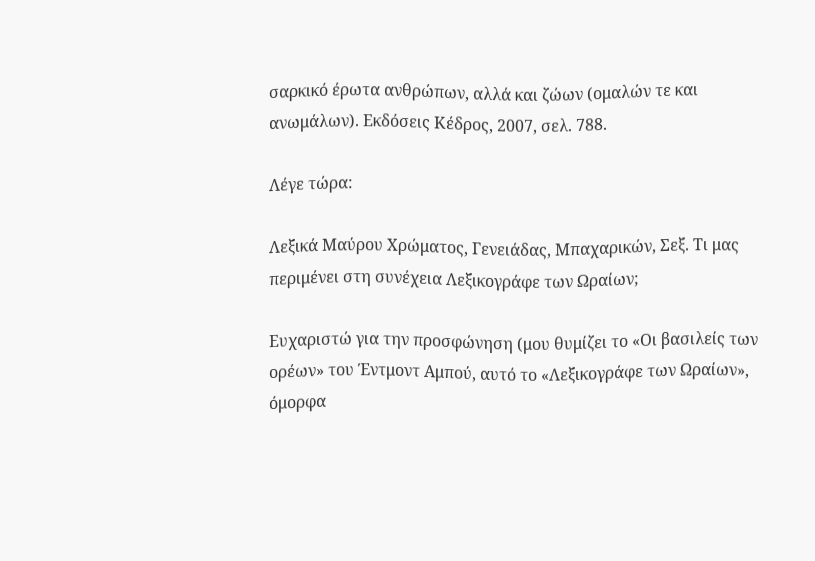σαρκικό έρωτα ανθρώπων, αλλά και ζώων (ομαλών τε και ανωμάλων). Εκδόσεις Κέδρος, 2007, σελ. 788.

Λέγε τώρα:

Λεξικά Μαύρου Χρώματος, Γενειάδας, Μπαχαρικών, Σεξ. Τι μας περιμένει στη συνέχεια Λεξικογράφε των Ωραίων;

Ευχαριστώ για την προσφώνηση (μου θυμίζει το «Οι βασιλείς των ορέων» του Έντμοντ Αμπού, αυτό το «Λεξικογράφε των Ωραίων», όμορφα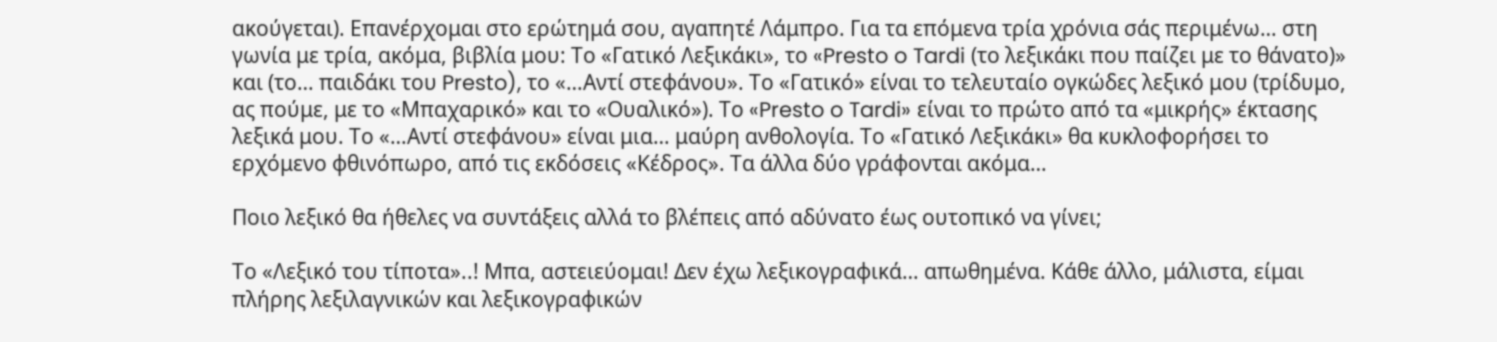ακούγεται). Επανέρχομαι στο ερώτημά σου, αγαπητέ Λάμπρο. Για τα επόμενα τρία χρόνια σάς περιμένω… στη γωνία με τρία, ακόμα, βιβλία μου: Το «Γατικό Λεξικάκι», το «Presto o Tardi (το λεξικάκι που παίζει με το θάνατο)» και (το… παιδάκι του Presto), το «…Αντί στεφάνου». Το «Γατικό» είναι το τελευταίο ογκώδες λεξικό μου (τρίδυμο, ας πούμε, με το «Μπαχαρικό» και το «Ουαλικό»). Το «Presto o Tardi» είναι το πρώτο από τα «μικρής» έκτασης λεξικά μου. Το «…Αντί στεφάνου» είναι μια… μαύρη ανθολογία. Το «Γατικό Λεξικάκι» θα κυκλοφορήσει το ερχόμενο φθινόπωρο, από τις εκδόσεις «Κέδρος». Τα άλλα δύο γράφονται ακόμα…

Ποιο λεξικό θα ήθελες να συντάξεις αλλά το βλέπεις από αδύνατο έως ουτοπικό να γίνει;

Το «Λεξικό του τίποτα»..! Μπα, αστειεύομαι! Δεν έχω λεξικογραφικά… απωθημένα. Κάθε άλλο, μάλιστα, είμαι πλήρης λεξιλαγνικών και λεξικογραφικών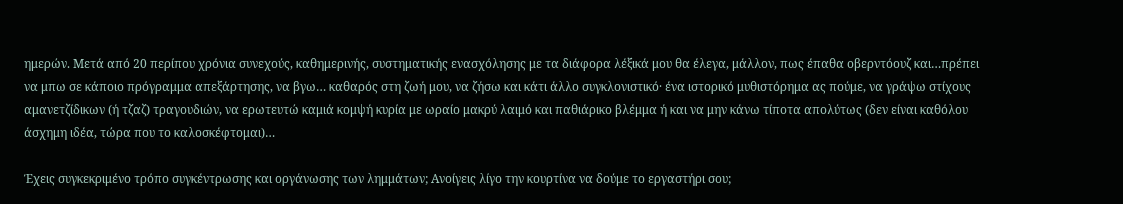ημερών. Μετά από 20 περίπου χρόνια συνεχούς, καθημερινής, συστηματικής ενασχόλησης με τα διάφορα λέξικά μου θα έλεγα, μάλλον, πως έπαθα οβερντόουζ και…πρέπει να μπω σε κάποιο πρόγραμμα απεξάρτησης, να βγω… καθαρός στη ζωή μου, να ζήσω και κάτι άλλο συγκλονιστικό· ένα ιστορικό μυθιστόρημα ας πούμε, να γράψω στίχους αμανετζίδικων (ή τζαζ) τραγουδιών, να ερωτευτώ καμιά κομψή κυρία με ωραίο μακρύ λαιμό και παθιάρικο βλέμμα ή και να μην κάνω τίποτα απολύτως (δεν είναι καθόλου άσχημη ιδέα, τώρα που το καλοσκέφτομαι)…

Έχεις συγκεκριμένο τρόπο συγκέντρωσης και οργάνωσης των λημμάτων; Ανοίγεις λίγο την κουρτίνα να δούμε το εργαστήρι σου;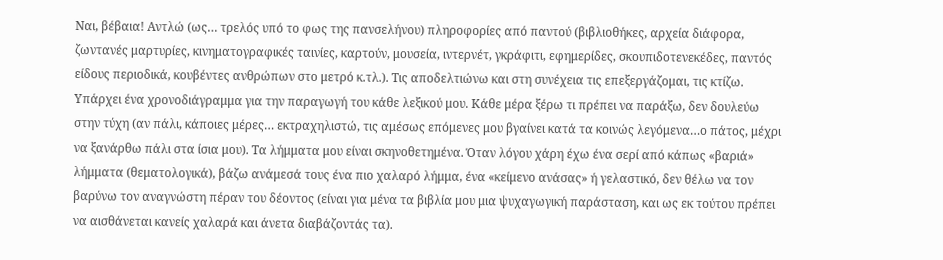Ναι, βέβαια! Αντλώ (ως… τρελός υπό το φως της πανσελήνου) πληροφορίες από παντού (βιβλιοθήκες, αρχεία διάφορα, ζωντανές μαρτυρίες, κινηματογραφικές ταινίες, καρτούν, μουσεία, ιντερνέτ, γκράφιτι, εφημερίδες, σκουπιδοτενεκέδες, παντός είδους περιοδικά, κουβέντες ανθρώπων στο μετρό κ.τλ.). Τις αποδελτιώνω και στη συνέχεια τις επεξεργάζομαι, τις κτίζω. Υπάρχει ένα χρονοδιάγραμμα για την παραγωγή του κάθε λεξικού μου. Κάθε μέρα ξέρω τι πρέπει να παράξω, δεν δουλεύω στην τύχη (αν πάλι, κάποιες μέρες… εκτραχηλιστώ, τις αμέσως επόμενες μου βγαίνει κατά τα κοινώς λεγόμενα…ο πάτος, μέχρι να ξανάρθω πάλι στα ίσια μου). Τα λήμματα μου είναι σκηνοθετημένα. Όταν λόγου χάρη έχω ένα σερί από κάπως «βαριά» λήμματα (θεματολογικά), βάζω ανάμεσά τους ένα πιο χαλαρό λήμμα, ένα «κείμενο ανάσας» ή γελαστικό, δεν θέλω να τον βαρύνω τον αναγνώστη πέραν του δέοντος (είναι για μένα τα βιβλία μου μια ψυχαγωγική παράσταση, και ως εκ τούτου πρέπει να αισθάνεται κανείς χαλαρά και άνετα διαβάζοντάς τα).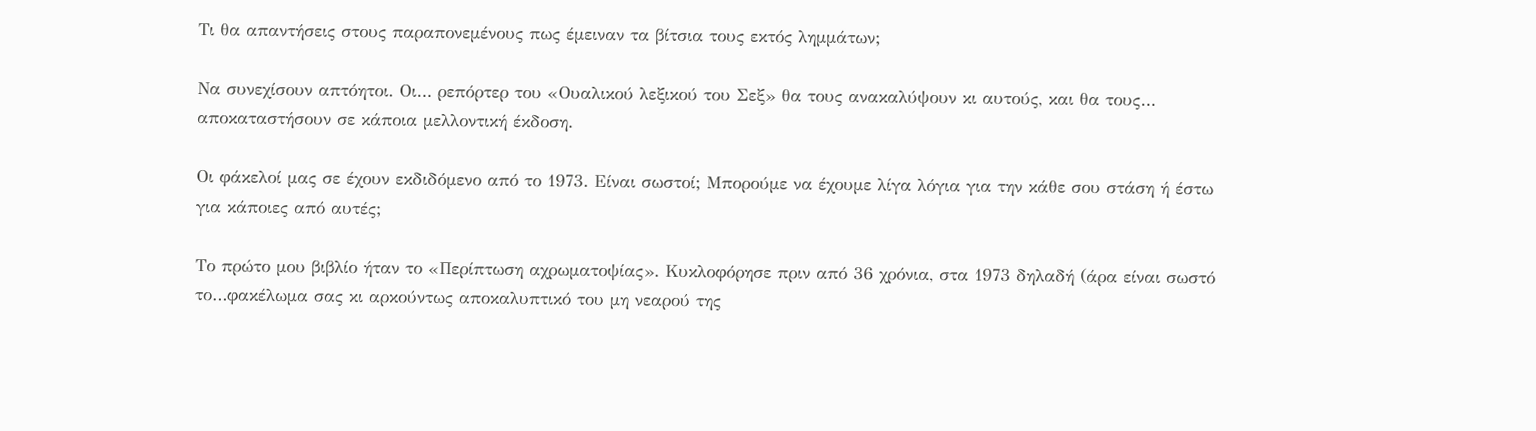Τι θα απαντήσεις στους παραπονεμένους πως έμειναν τα βίτσια τους εκτός λημμάτων;

Να συνεχίσουν απτόητοι. Οι… ρεπόρτερ του «Ουαλικού λεξικού του Σεξ» θα τους ανακαλύψουν κι αυτούς, και θα τους… αποκαταστήσουν σε κάποια μελλοντική έκδοση.

Οι φάκελοί μας σε έχουν εκδιδόμενο από το 1973. Είναι σωστοί; Μπορούμε να έχουμε λίγα λόγια για την κάθε σου στάση ή έστω για κάποιες από αυτές;

Το πρώτο μου βιβλίο ήταν το «Περίπτωση αχρωματοψίας». Κυκλοφόρησε πριν από 36 χρόνια, στα 1973 δηλαδή (άρα είναι σωστό το…φακέλωμα σας κι αρκούντως αποκαλυπτικό του μη νεαρού της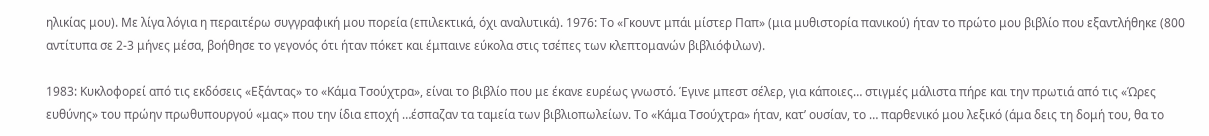ηλικίας μου). Με λίγα λόγια η περαιτέρω συγγραφική μου πορεία (επιλεκτικά, όχι αναλυτικά). 1976: Το «Γκουντ μπάι μίστερ Παπ» (μια μυθιστορία πανικού) ήταν το πρώτο μου βιβλίο που εξαντλήθηκε (800 αντίτυπα σε 2-3 μήνες μέσα, βοήθησε το γεγονός ότι ήταν πόκετ και έμπαινε εύκολα στις τσέπες των κλεπτομανών βιβλιόφιλων).

1983: Κυκλοφορεί από τις εκδόσεις «Εξάντας» το «Κάμα Τσούχτρα», είναι το βιβλίο που με έκανε ευρέως γνωστό. Έγινε μπεστ σέλερ, για κάποιες… στιγμές μάλιστα πήρε και την πρωτιά από τις «Ώρες ευθύνης» του πρώην πρωθυπουργού «μας» που την ίδια εποχή …έσπαζαν τα ταμεία των βιβλιοπωλείων. Το «Κάμα Τσούχτρα» ήταν, κατ’ ουσίαν, το … παρθενικό μου λεξικό (άμα δεις τη δομή του, θα το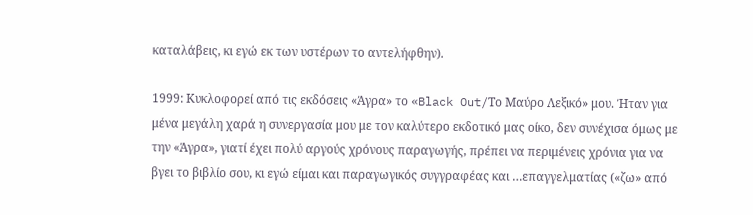καταλάβεις, κι εγώ εκ των υστέρων το αντελήφθην).

1999: Κυκλοφορεί από τις εκδόσεις «Άγρα» το «Black Out/Το Μαύρο Λεξικό» μου. Ήταν για μένα μεγάλη χαρά η συνεργασία μου με τον καλύτερο εκδοτικό μας οίκο, δεν συνέχισα όμως με την «Άγρα», γιατί έχει πολύ αργούς χρόνους παραγωγής, πρέπει να περιμένεις χρόνια για να βγει το βιβλίο σου, κι εγώ είμαι και παραγωγικός συγγραφέας και …επαγγελματίας («ζω» από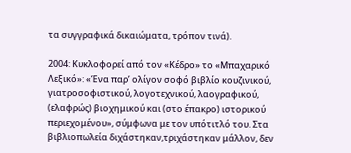τα συγγραφικά δικαιώματα, τρόπον τινά).

2004: Κυκλοφορεί από τον «Κέδρο» το «Μπαχαρικό Λεξικό»: «Ένα παρ’ ολίγον σοφό βιβλίο κουζινικού, γιατροσοφιστικού, λογοτεχνικού, λαογραφικού, (ελαφρώς) βιοχημικού και (στο έπακρο) ιστορικού περιεχομένου», σύμφωνα με τον υπότιτλό του. Στα βιβλιοπωλεία διχάστηκαν,τριχάστηκαν μάλλον, δεν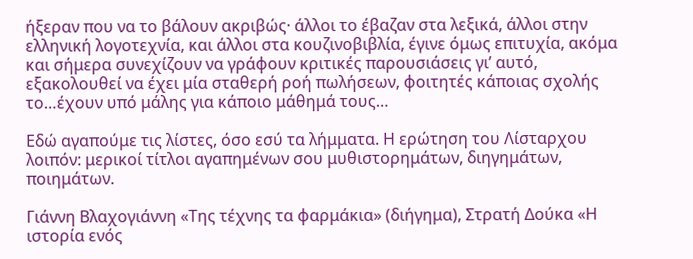ήξεραν που να το βάλουν ακριβώς· άλλοι το έβαζαν στα λεξικά, άλλοι στην ελληνική λογοτεχνία, και άλλοι στα κουζινοβιβλία, έγινε όμως επιτυχία, ακόμα και σήμερα συνεχίζουν να γράφουν κριτικές παρουσιάσεις γι’ αυτό, εξακολουθεί να έχει μία σταθερή ροή πωλήσεων, φοιτητές κάποιας σχολής το…έχουν υπό μάλης για κάποιο μάθημά τους…

Εδώ αγαπούμε τις λίστες, όσο εσύ τα λήμματα. Η ερώτηση του Λίσταρχου λοιπόν: μερικοί τίτλοι αγαπημένων σου μυθιστορημάτων, διηγημάτων, ποιημάτων.

Γιάννη Βλαχογιάννη «Της τέχνης τα φαρμάκια» (διήγημα), Στρατή Δούκα «Η ιστορία ενός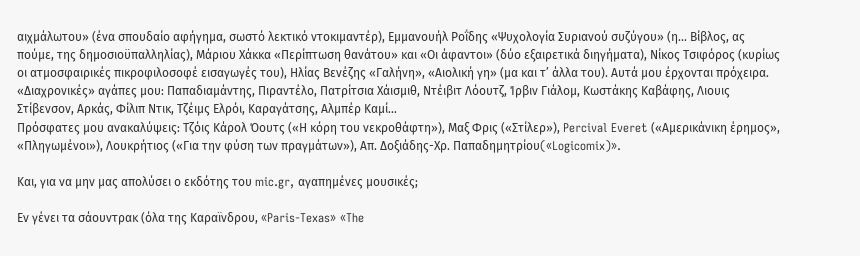αιχμάλωτου» (ένα σπουδαίο αφήγημα, σωστό λεκτικό ντοκιμαντέρ), Εμμανουήλ Ροΐδης «Ψυχολογία Συριανού συζύγου» (η… Βίβλος, ας πούμε, της δημοσιοϋπαλληλίας), Μάριου Χάκκα «Περίπτωση θανάτου» και «Οι άφαντοι» (δύο εξαιρετικά διηγήματα), Νίκος Τσιφόρος (κυρίως οι ατμοσφαιρικές πικροφιλοσοφέ εισαγωγές του), Ηλίας Βενέζης «Γαλήνη», «Αιολική γη» (μα και τ’ άλλα του). Αυτά μου έρχονται πρόχειρα.
«Διαχρονικές» αγάπες μου: Παπαδιαμάντης, Πιραντέλο, Πατρίτσια Χάισμιθ, Ντέιβιτ Λόουτζ, Ίρβιν Γιάλομ, Κωστάκης Καβάφης, Λιουις Στίβενσον, Αρκάς, Φίλιπ Ντικ, Τζέιμς Ελρόι, Καραγάτσης, Αλμπέρ Καμί…
Πρόσφατες μου ανακαλύψεις: Τζόις Κάρολ Όουτς («Η κόρη του νεκροθάφτη»), Μαξ Φρις («Στίλερ»), Percival Everet («Αμερικάνικη έρημος», «Πληγωμένοι»), Λουκρήτιος («Για την φύση των πραγμάτων»), Απ. Δοξιάδης-Χρ. Παπαδημητρίου(«Logicomix)».

Και, για να μην μας απολύσει ο εκδότης του mic.gr, αγαπημένες μουσικές;

Εν γένει τα σάουντρακ (όλα της Καραϊνδρου, «Paris-Texas» «The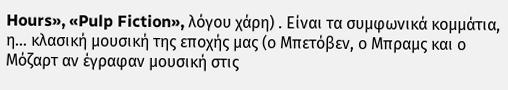Hours», «Pulp Fiction», λόγου χάρη) . Είναι τα συμφωνικά κομμάτια, η… κλασική μουσική της εποχής μας (ο Μπετόβεν, ο Μπραμς και ο Μόζαρτ αν έγραφαν μουσική στις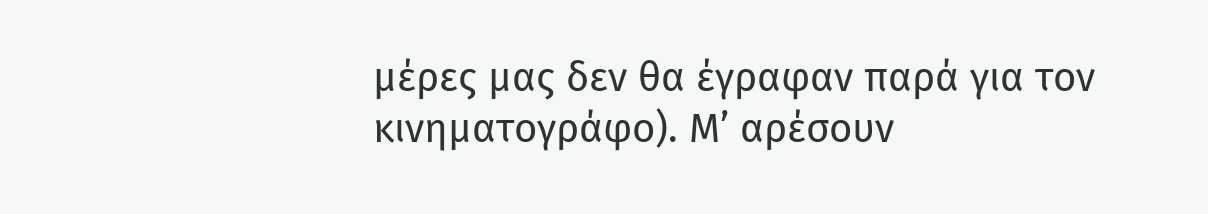μέρες μας δεν θα έγραφαν παρά για τον κινηματογράφο). Μ’ αρέσουν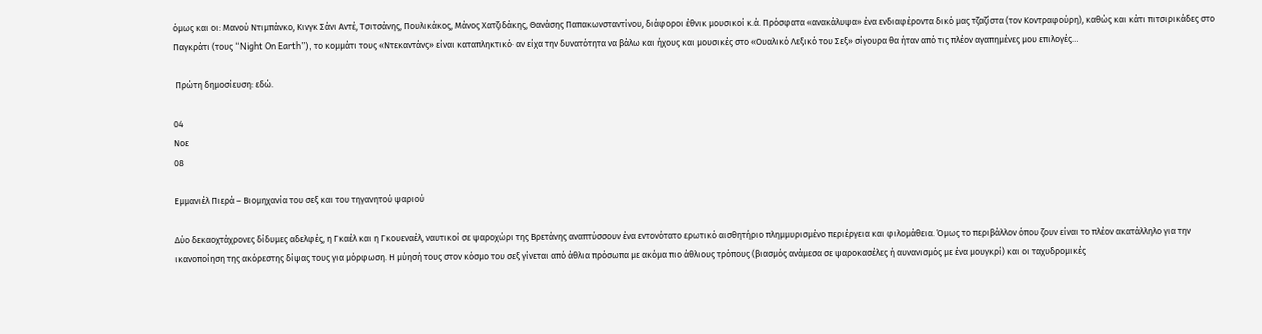όμως και οι: Μανού Ντιμπάνκο, Κινγκ Σάνι Αντέ, Τσιτσάνης, Πουλικάκος, Μάνος Χατζιδάκης, Θανάσης Παπακωνσταντίνου, διάφοροι έθνικ μουσικοί κ.ά. Πρόσφατα «ανακάλυψα» ένα ενδιαφέροντα δικό μας τζαζίστα (τον Κοντραφούρη), καθώς και κάτι πιτσιρικάδες στο Παγκράτι (τους “Night On Earth”), το κομμάτι τους «Ντεκαντάνς» είναι καταπληκτικό· αν είχα την δυνατότητα να βάλω και ήχους και μουσικές στο «Ουαλικό Λεξικό του Σεξ» σίγουρα θα ήταν από τις πλέον αγαπημένες μου επιλογές…

 Πρώτη δημοσίευση: εδώ.

04
Νοε
08

Εμμανιέλ Πιερά – Βιομηχανία του σεξ και του τηγανητού ψαριού

Δύο δεκαοχτάχρονες δίδυμες αδελφές, η Γκαέλ και η Γκουεναέλ, ναυτικοί σε ψαροχώρι της Βρετάνης αναπτύσσουν ένα εντονότατο ερωτικό αισθητήριο πλημμυρισμένο περιέργεια και φιλομάθεια. Όμως το περιβάλλον όπου ζουν είναι το πλέον ακατάλληλο για την ικανοποίηση της ακόρεστης δίψας τους για μόρφωση. Η μύησή τους στον κόσμο του σεξ γίνεται από άθλια πρόσωπα με ακόμα πιο άθλιους τρόπους (βιασμός ανάμεσα σε ψαροκασέλες ή αυνανισμός με ένα μουγκρί) και οι ταχυδρομικές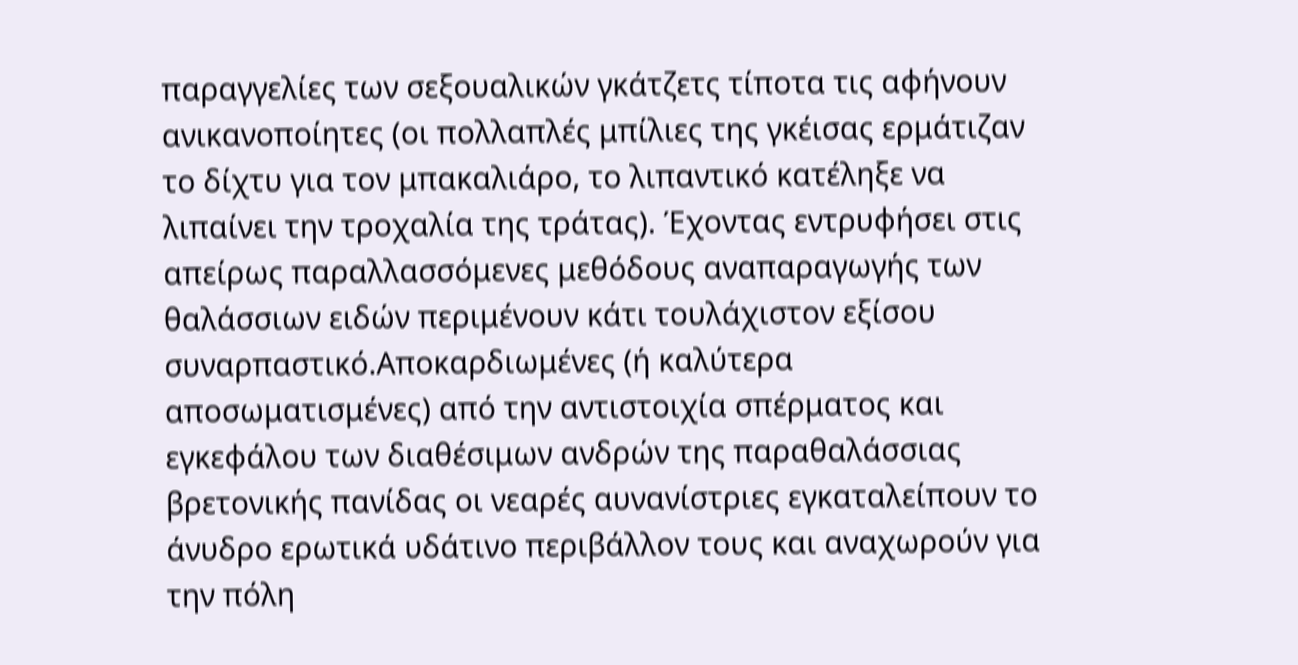παραγγελίες των σεξουαλικών γκάτζετς τίποτα τις αφήνουν ανικανοποίητες (οι πολλαπλές μπίλιες της γκέισας ερμάτιζαν το δίχτυ για τον μπακαλιάρο, το λιπαντικό κατέληξε να λιπαίνει την τροχαλία της τράτας). Έχοντας εντρυφήσει στις απείρως παραλλασσόμενες μεθόδους αναπαραγωγής των θαλάσσιων ειδών περιμένουν κάτι τουλάχιστον εξίσου συναρπαστικό.Αποκαρδιωμένες (ή καλύτερα αποσωματισμένες) από την αντιστοιχία σπέρματος και εγκεφάλου των διαθέσιμων ανδρών της παραθαλάσσιας βρετονικής πανίδας οι νεαρές αυνανίστριες εγκαταλείπουν το άνυδρο ερωτικά υδάτινο περιβάλλον τους και αναχωρούν για την πόλη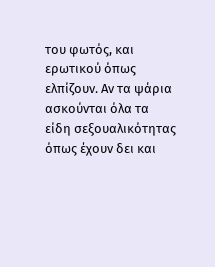του φωτός, και ερωτικού όπως ελπίζουν. Αν τα ψάρια ασκούνται όλα τα είδη σεξουαλικότητας όπως έχουν δει και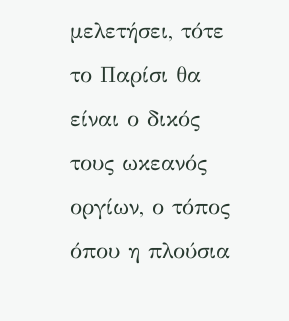μελετήσει, τότε το Παρίσι θα είναι ο δικός τους ωκεανός οργίων, ο τόπος όπου η πλούσια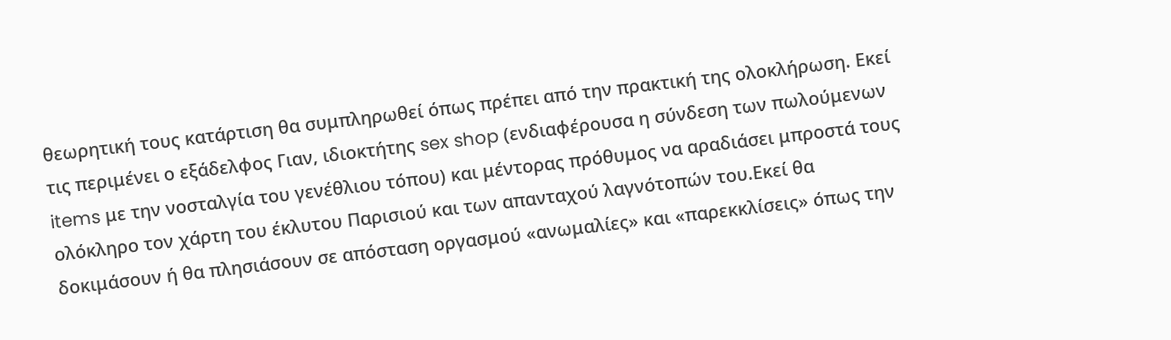θεωρητική τους κατάρτιση θα συμπληρωθεί όπως πρέπει από την πρακτική της ολοκλήρωση. Εκεί τις περιμένει ο εξάδελφος Γιαν, ιδιοκτήτης sex shop (ενδιαφέρουσα η σύνδεση των πωλούμενων items με την νοσταλγία του γενέθλιου τόπου) και μέντορας πρόθυμος να αραδιάσει μπροστά τους ολόκληρο τον χάρτη του έκλυτου Παρισιού και των απανταχού λαγνότοπών του.Εκεί θα δοκιμάσουν ή θα πλησιάσουν σε απόσταση οργασμού «ανωμαλίες» και «παρεκκλίσεις» όπως την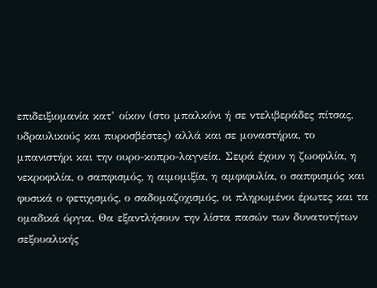επιδειξιομανία κατ’ οίκον (στο μπαλκόνι ή σε ντελιβεράδες πίτσας, υδραυλικούς και πυροσβέστες) αλλά και σε μοναστήρια, το μπανιστήρι και την ουρο-κοπρο-λαγνεία. Σειρά έχουν η ζωοφιλία, η νεκροφιλία, ο σαπφισμός, η αιμομιξία, η αμφιφυλία, ο σαπφισμός και φυσικά ο φετιχισμός, ο σαδομαζοχισμός, οι πληρωμένοι έρωτες και τα ομαδικά όργια. Θα εξαντλήσουν την λίστα πασών των δυνατοτήτων σεξουαλικής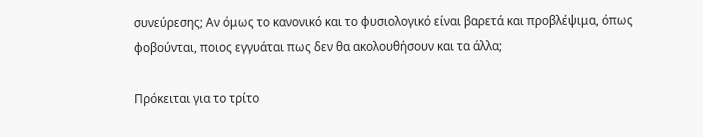συνεύρεσης; Αν όμως το κανονικό και το φυσιολογικό είναι βαρετά και προβλέψιμα, όπως φοβούνται, ποιος εγγυάται πως δεν θα ακολουθήσουν και τα άλλα;

Πρόκειται για το τρίτο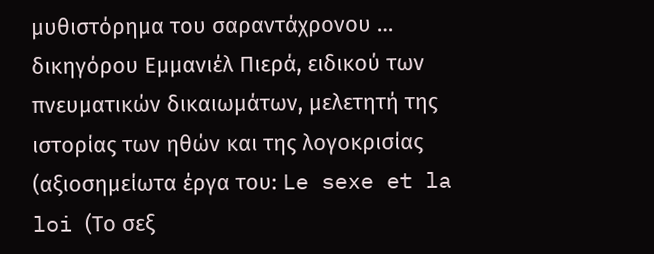μυθιστόρημα του σαραντάχρονου … δικηγόρου Εμμανιέλ Πιερά, ειδικού των πνευματικών δικαιωμάτων, μελετητή της ιστορίας των ηθών και της λογοκρισίας (αξιοσημείωτα έργα του: Le sexe et la loi (Το σεξ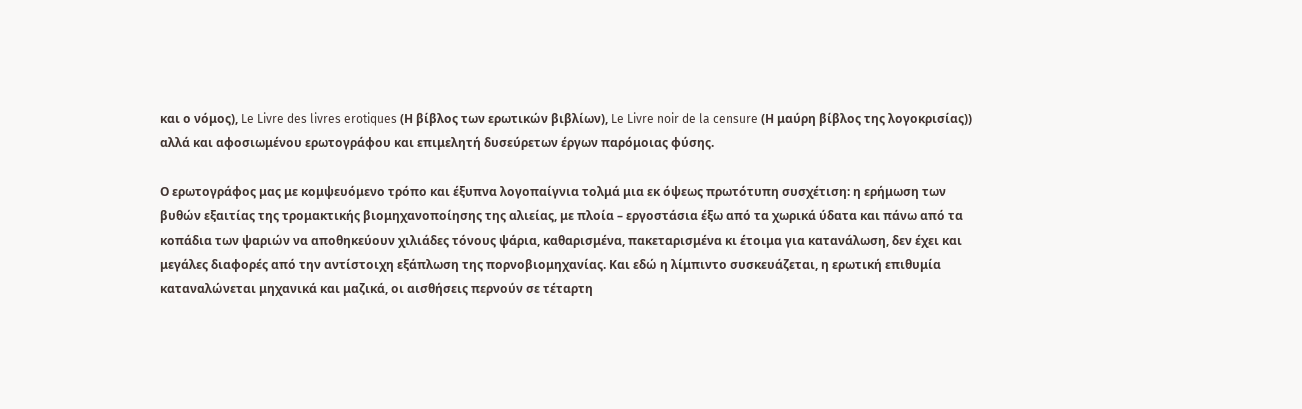και ο νόμος), Le Livre des livres erotiques (Η βίβλος των ερωτικών βιβλίων), Le Livre noir de la censure (Η μαύρη βίβλος της λογοκρισίας)) αλλά και αφοσιωμένου ερωτογράφου και επιμελητή δυσεύρετων έργων παρόμοιας φύσης.

Ο ερωτογράφος μας με κομψευόμενο τρόπο και έξυπνα λογοπαίγνια τολμά μια εκ όψεως πρωτότυπη συσχέτιση: η ερήμωση των βυθών εξαιτίας της τρομακτικής βιομηχανοποίησης της αλιείας, με πλοία – εργοστάσια έξω από τα χωρικά ύδατα και πάνω από τα κοπάδια των ψαριών να αποθηκεύουν χιλιάδες τόνους ψάρια, καθαρισμένα, πακεταρισμένα κι έτοιμα για κατανάλωση, δεν έχει και μεγάλες διαφορές από την αντίστοιχη εξάπλωση της πορνοβιομηχανίας. Και εδώ η λίμπιντο συσκευάζεται, η ερωτική επιθυμία καταναλώνεται μηχανικά και μαζικά, οι αισθήσεις περνούν σε τέταρτη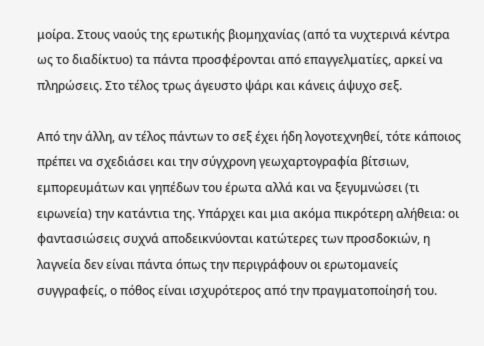μοίρα. Στους ναούς της ερωτικής βιομηχανίας (από τα νυχτερινά κέντρα ως το διαδίκτυο) τα πάντα προσφέρονται από επαγγελματίες, αρκεί να πληρώσεις. Στο τέλος τρως άγευστο ψάρι και κάνεις άψυχο σεξ.

Από την άλλη, αν τέλος πάντων το σεξ έχει ήδη λογοτεχνηθεί, τότε κάποιος πρέπει να σχεδιάσει και την σύγχρονη γεωχαρτογραφία βίτσιων, εμπορευμάτων και γηπέδων του έρωτα αλλά και να ξεγυμνώσει (τι ειρωνεία) την κατάντια της. Υπάρχει και μια ακόμα πικρότερη αλήθεια: οι φαντασιώσεις συχνά αποδεικνύονται κατώτερες των προσδοκιών, η λαγνεία δεν είναι πάντα όπως την περιγράφουν οι ερωτομανείς συγγραφείς, ο πόθος είναι ισχυρότερος από την πραγματοποίησή του.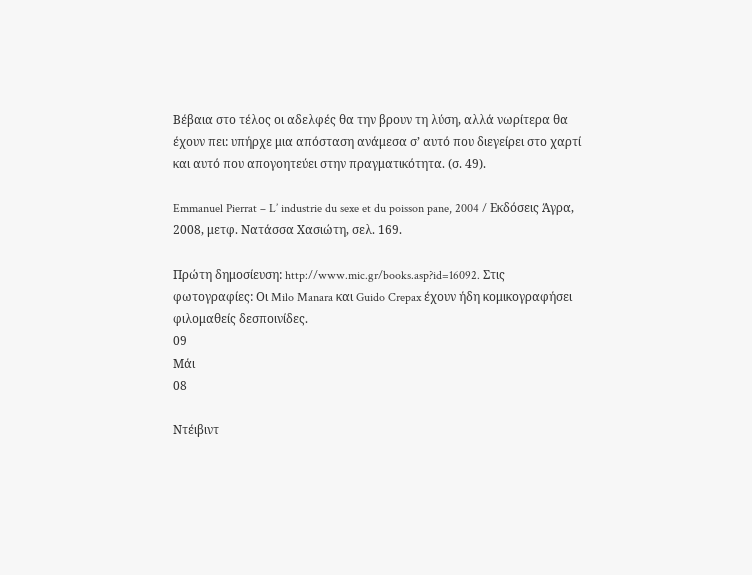Βέβαια στο τέλος οι αδελφές θα την βρουν τη λύση, αλλά νωρίτερα θα έχουν πει: υπήρχε μια απόσταση ανάμεσα σ’ αυτό που διεγείρει στο χαρτί και αυτό που απογοητεύει στην πραγματικότητα. (σ. 49).

Emmanuel Pierrat – L’ industrie du sexe et du poisson pane, 2004 / Εκδόσεις Άγρα, 2008, μετφ. Νατάσσα Χασιώτη, σελ. 169.

Πρώτη δημοσίευση: http://www.mic.gr/books.asp?id=16092. Στις φωτογραφίες: Οι Milo Manara και Guido Crepax έχουν ήδη κομικογραφήσει φιλομαθείς δεσποινίδες.
09
Μάι
08

Ντέιβιντ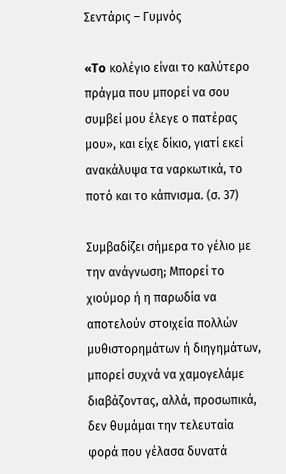Σεντάρις – Γυμνός

«To κολέγιο είναι το καλύτερο πράγμα που μπορεί να σου συμβεί μου έλεγε ο πατέρας μου», και είχε δίκιο, γιατί εκεί ανακάλυψα τα ναρκωτικά, το ποτό και το κάπνισμα. (σ. 37)

Συμβαδίζει σήμερα το γέλιο με την ανάγνωση; Μπορεί το χιούμορ ή η παρωδία να αποτελούν στοιχεία πολλών μυθιστορημάτων ή διηγημάτων, μπορεί συχνά να χαμογελάμε διαβάζοντας, αλλά, προσωπικά, δεν θυμάμαι την τελευταία φορά που γέλασα δυνατά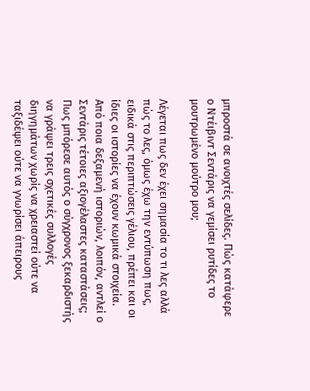μπροστά σε ανοιχτές σελίδες. Πώς κατάφερε ο Ντέιβιντ Σεντάρις να γεμίσει ρυτίδες το μουτρωμένο μούτρο μου;

Λέγεται πως δεν έχει σημασία το τι λες αλλά πώς το λες, όμως έχω την εντύπωση πως, ειδικά στις περιπτώσεις γέλιου, πρέπει και οι ίδιες οι ιστορίες να έχουν κωμικά στοιχεία. Από ποια δεξαμενή ιστοριών, λοιπόν, αντλεί ο Σεντάρις τέτοιες αξιογέλαστες καταστάσεις; Πως μπόρεσε αυτός ο σύγχρονος ξεκαρδιστής να γράψει τρεις σχετικές συλλογές διηγημάτων χωρίς να χρειαστεί ούτε να ταξιδέψει ούτε να γνωρίσει άπειρους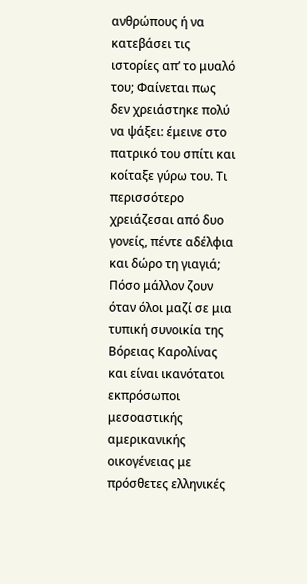ανθρώπους ή να κατεβάσει τις ιστορίες απ’ το μυαλό του; Φαίνεται πως δεν χρειάστηκε πολύ να ψάξει: έμεινε στο πατρικό του σπίτι και κοίταξε γύρω του. Τι περισσότερο χρειάζεσαι από δυο γονείς, πέντε αδέλφια και δώρο τη γιαγιά; Πόσο μάλλον ζουν όταν όλοι μαζί σε μια τυπική συνοικία της Βόρειας Καρολίνας και είναι ικανότατοι εκπρόσωποι μεσοαστικής αμερικανικής οικογένειας με πρόσθετες ελληνικές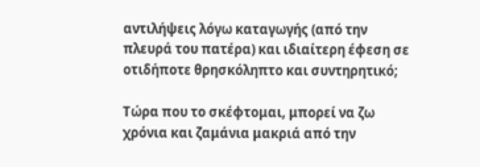αντιλήψεις λόγω καταγωγής (από την πλευρά του πατέρα) και ιδιαίτερη έφεση σε οτιδήποτε θρησκόληπτο και συντηρητικό;

Τώρα που το σκέφτομαι, μπορεί να ζω χρόνια και ζαμάνια μακριά από την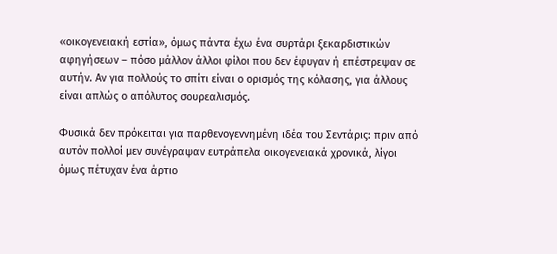«οικογενειακή εστία», όμως πάντα έχω ένα συρτάρι ξεκαρδιστικών αφηγήσεων – πόσο μάλλον άλλοι φίλοι που δεν έφυγαν ή επέστρεψαν σε αυτήν. Αν για πολλούς το σπίτι είναι ο ορισμός της κόλασης, για άλλους είναι απλώς ο απόλυτος σουρεαλισμός.

Φυσικά δεν πρόκειται για παρθενογεννημένη ιδέα του Σεντάρις: πριν από αυτόν πολλοί μεν συνέγραψαν ευτράπελα οικογενειακά χρονικά, λίγοι όμως πέτυχαν ένα άρτιο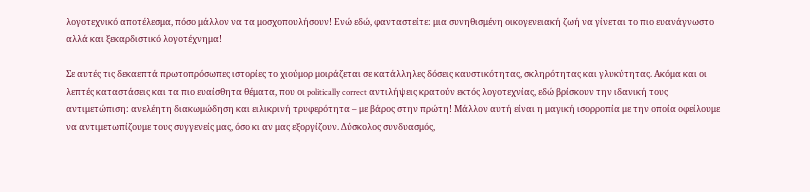λογοτεχνικό αποτέλεσμα, πόσο μάλλον να τα μοσχοπουλήσουν! Ενώ εδώ, φανταστείτε: μια συνηθισμένη οικογενειακή ζωή να γίνεται το πιο ευανάγνωστο αλλά και ξεκαρδιστικό λογοτέχνημα!

Σε αυτές τις δεκαεπτά πρωτοπρόσωπες ιστορίες το χιούμορ μοιράζεται σε κατάλληλες δόσεις καυστικότητας, σκληρότητας και γλυκύτητας. Ακόμα και οι λεπτές καταστάσεις και τα πιο ευαίσθητα θέματα, που οι politically correct αντιλήψεις κρατούν εκτός λογοτεχνίας, εδώ βρίσκουν την ιδανική τους αντιμετώπιση: ανελέητη διακωμώδηση και ειλικρινή τρυφερότητα – με βάρος στην πρώτη! Μάλλον αυτή είναι η μαγική ισορροπία με την οποία οφείλουμε να αντιμετωπίζουμε τους συγγενείς μας, όσο κι αν μας εξοργίζουν. Δύσκολος συνδυασμός,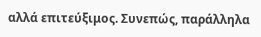αλλά επιτεύξιμος. Συνεπώς, παράλληλα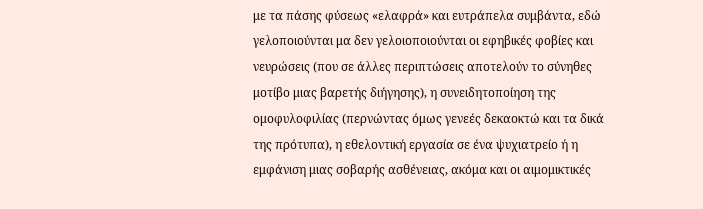με τα πάσης φύσεως «ελαφρά» και ευτράπελα συμβάντα, εδώ γελοποιούνται μα δεν γελοιοποιούνται οι εφηβικές φοβίες και νευρώσεις (που σε άλλες περιπτώσεις αποτελούν το σύνηθες μοτίβο μιας βαρετής διήγησης), η συνειδητοποίηση της ομοφυλοφιλίας (περνώντας όμως γενεές δεκαοκτώ και τα δικά της πρότυπα), η εθελοντική εργασία σε ένα ψυχιατρείο ή η εμφάνιση μιας σοβαρής ασθένειας, ακόμα και οι αιμομικτικές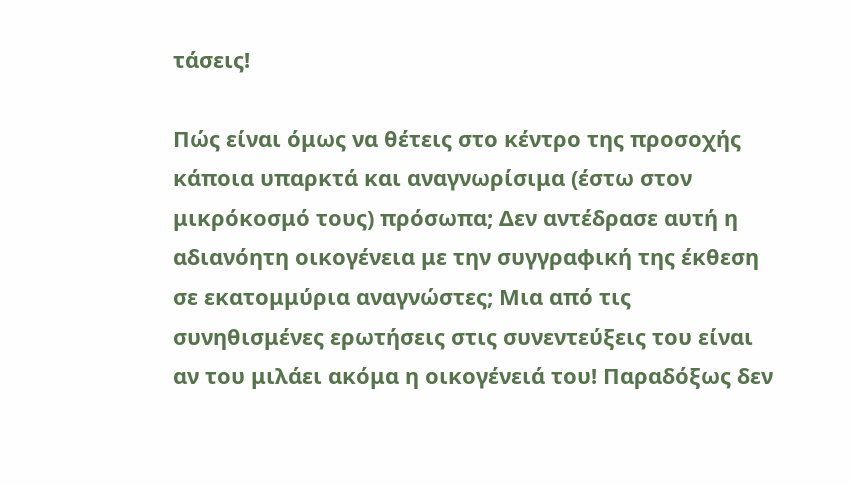τάσεις!

Πώς είναι όμως να θέτεις στο κέντρο της προσοχής κάποια υπαρκτά και αναγνωρίσιμα (έστω στον μικρόκοσμό τους) πρόσωπα; Δεν αντέδρασε αυτή η αδιανόητη οικογένεια με την συγγραφική της έκθεση σε εκατομμύρια αναγνώστες; Μια από τις συνηθισμένες ερωτήσεις στις συνεντεύξεις του είναι αν του μιλάει ακόμα η οικογένειά του! Παραδόξως δεν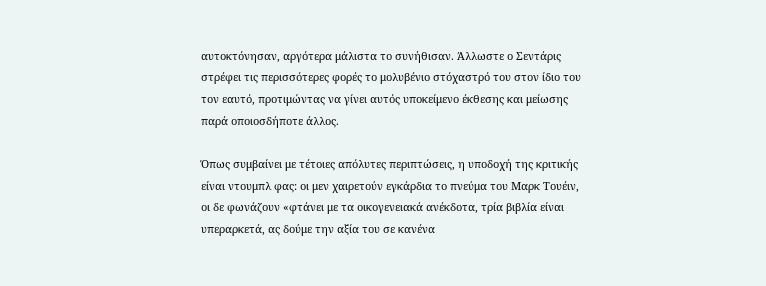αυτοκτόνησαν, αργότερα μάλιστα το συνήθισαν. Άλλωστε ο Σεντάρις στρέφει τις περισσότερες φορές το μολυβένιο στόχαστρό του στον ίδιο του τον εαυτό, προτιμώντας να γίνει αυτός υποκείμενο έκθεσης και μείωσης παρά οποιοσδήποτε άλλος.

Όπως συμβαίνει με τέτοιες απόλυτες περιπτώσεις, η υποδοχή της κριτικής είναι ντουμπλ φας: οι μεν χαιρετούν εγκάρδια το πνεύμα του Μαρκ Τουέιν, οι δε φωνάζουν «φτάνει με τα οικογενειακά ανέκδοτα, τρία βιβλία είναι υπεραρκετά, ας δούμε την αξία του σε κανένα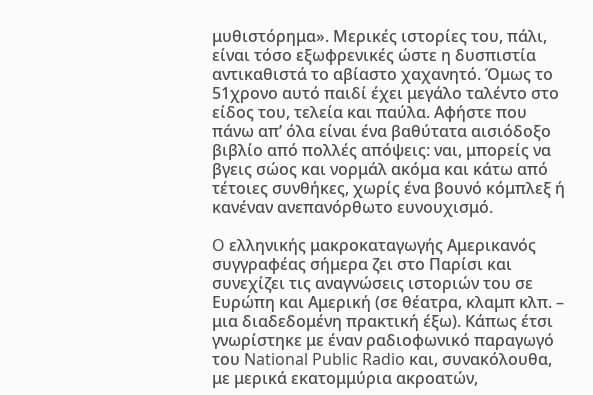μυθιστόρημα». Μερικές ιστορίες του, πάλι, είναι τόσο εξωφρενικές ώστε η δυσπιστία αντικαθιστά το αβίαστο χαχανητό. Όμως το 51χρονο αυτό παιδί έχει μεγάλο ταλέντο στο είδος του, τελεία και παύλα. Αφήστε που πάνω απ’ όλα είναι ένα βαθύτατα αισιόδοξο βιβλίο από πολλές απόψεις: ναι, μπορείς να βγεις σώος και νορμάλ ακόμα και κάτω από τέτοιες συνθήκες, χωρίς ένα βουνό κόμπλεξ ή κανέναν ανεπανόρθωτο ευνουχισμό.

O ελληνικής μακροκαταγωγής Αμερικανός συγγραφέας σήμερα ζει στο Παρίσι και συνεχίζει τις αναγνώσεις ιστοριών του σε Ευρώπη και Αμερική (σε θέατρα, κλαμπ κλπ. – μια διαδεδομένη πρακτική έξω). Κάπως έτσι γνωρίστηκε με έναν ραδιοφωνικό παραγωγό του National Public Radio και, συνακόλουθα, με μερικά εκατομμύρια ακροατών,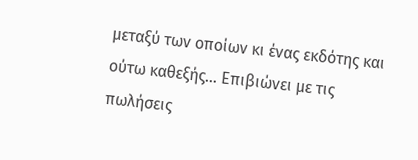μεταξύ των οποίων κι ένας εκδότης και ούτω καθεξής… Επιβιώνει με τις πωλήσεις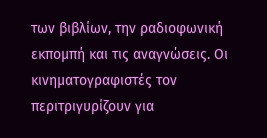των βιβλίων, την ραδιοφωνική εκπομπή και τις αναγνώσεις. Οι κινηματογραφιστές τον περιτριγυρίζουν για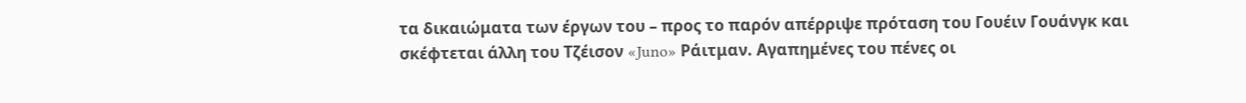τα δικαιώματα των έργων του – προς το παρόν απέρριψε πρόταση του Γουέιν Γουάνγκ και σκέφτεται άλλη του Τζέισον «Juno» Ράιτμαν. Αγαπημένες του πένες οι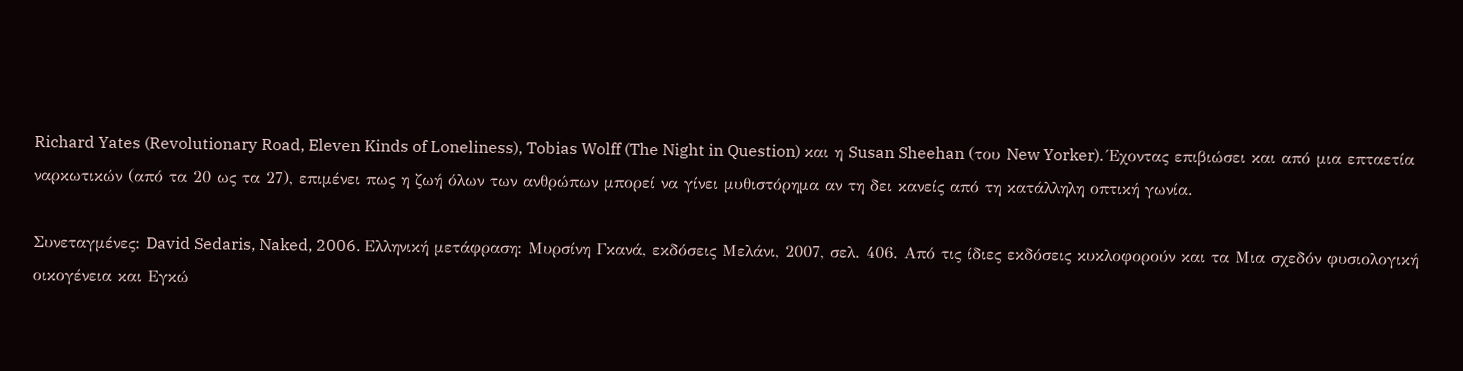Richard Yates (Revolutionary Road, Eleven Kinds of Loneliness), Tobias Wolff (The Night in Question) και η Susan Sheehan (του New Yorker). Έχοντας επιβιώσει και από μια επταετία ναρκωτικών (από τα 20 ως τα 27), επιμένει πως η ζωή όλων των ανθρώπων μπορεί να γίνει μυθιστόρημα αν τη δει κανείς από τη κατάλληλη οπτική γωνία.

Συνεταγμένες: David Sedaris, Naked, 2006. Ελληνική μετάφραση: Μυρσίνη Γκανά, εκδόσεις Μελάνι, 2007, σελ. 406. Από τις ίδιες εκδόσεις κυκλοφορούν και τα Μια σχεδόν φυσιολογική οικογένεια και Εγκώ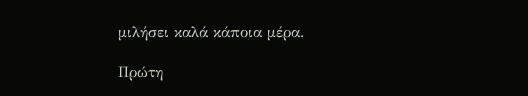μιλήσει καλά κάποια μέρα.

Πρώτη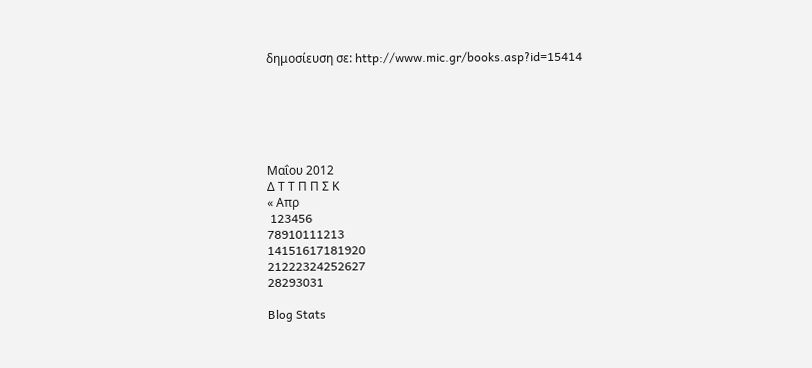δημοσίευση σε: http://www.mic.gr/books.asp?id=15414






Μαΐου 2012
Δ Τ Τ Π Π Σ Κ
« Απρ
 123456
78910111213
14151617181920
21222324252627
28293031

Blog Stats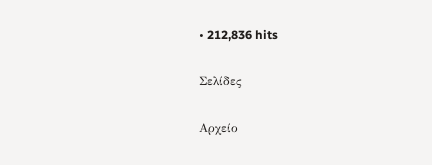• 212,836 hits

Σελίδες

Αρχείο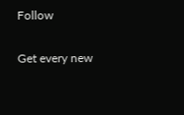Follow

Get every new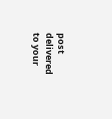post delivered to your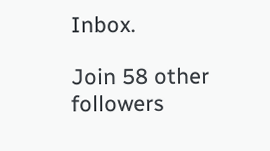Inbox.

Join 58 other followers